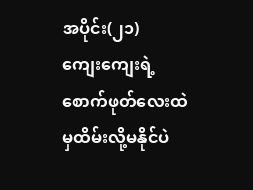အပိုင်း(၂၁)
ကျေးကျေးရဲ့စောက်ဖုတ်လေးထဲမှထိမ်းလို့မနိုင်ပဲ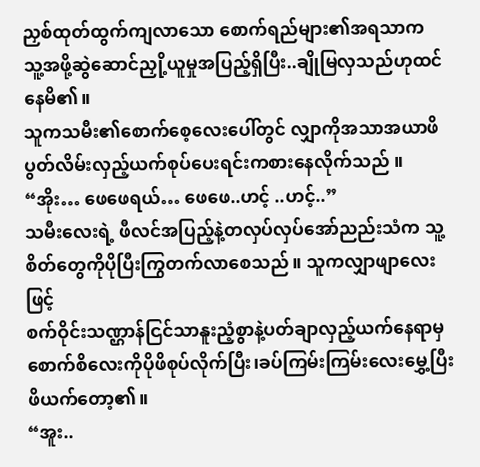ညှစ်ထုတ်ထွက်ကျလာသော စောက်ရည်များ၏အရသာက
သူ့အဖို့ဆွဲဆောင်ညှို့ယူမှုအပြည့်ရှိပြီး..ချိုမြလှသည်ဟုထင်နေမိ၏။
သူကသမီး၏စောက်စေ့လေးပေါ်တွင် လျှာကိုအသာအယာဖိပွတ်လိမ်းလှည့်ယက်စုပ်ပေးရင်းကစားနေလိုက်သည် ။
“အိုး… ဖေဖေရယ်… ဖေဖေ..ဟင့် ..ဟင့်..”
သမီးလေးရဲ့ ဖီလင်အပြည့်နဲ့တလှပ်လှပ်အော်ညည်းသံက သူ့စိတ်တွေကိုပိုပြီးကြွတက်လာစေသည်။ သူကလျှာဖျာလေးဖြင့်
စက်ဝိုင်းသဏ္ဌာန်ငြင်သာနူးညံ့စွာနဲ့ပတ်ချာလှည့်ယက်နေရာမှစောက်စိလေးကိုပိုဖိစုပ်လိုက်ပြီး၊ခပ်ကြမ်းကြမ်းလေးမွှေ့ပြီးဖိယက်တော့၏။
“အူး..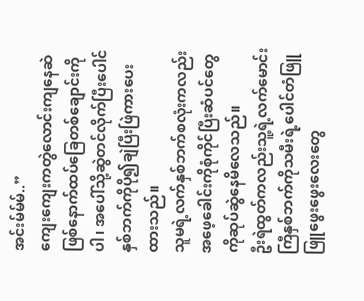အင်းမ်မ်မ်..”
ကျေးကျေးကတွဲလောင်းကျနေဆဲဖြစ်နောက်ထပ်ခြေတစ်ချောင်းကိုပါ၊ အပေါ်သို့ဆွဲတင်လိုက်ပြီးပေါင်နှစ်ဘက်ကိုပို၍ချဲပြီးဖြဲကားပေးထားသည်။
သူမရဲ့လက်နှစ်ဘက်စလုံးကလည်းအဖေ့ခေါင်းကိုစုံကိုင်ပြီးဆံပင်တွေကိုဆုပ်ဆွဲနေမိလေသည်။
ဦးရဲထွတ်ကလည်းသူ့ရဲ့လက်မောင်းကြီနှစ်ဘက်ကိုသမီးရဲ့ပေါင်တံဖြူဖြူဖွေးဖွေးလေးတွေ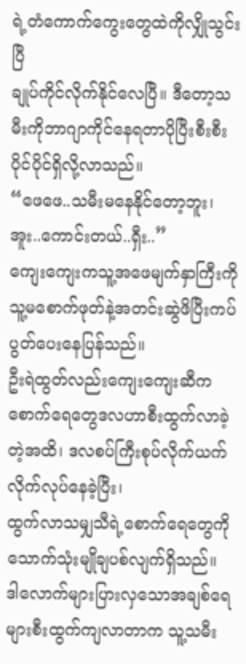ရဲ့တံကောက်ကွေးတွေထဲကိုလျှိုသွင်းပြီ
ချုပ်ကိုင်လိုက်နိုင်လေပြီ။ ဒီတော့သမီးကိုဘာဂျာကိုင်နေရတာပိုပြီးစီးစီးပိုင်ပိုင်ရှိလို့လာသည်။
“ဖေဖေ..သမီးမနေနိုင်တော့ဘူး၊ အူး..ကောင်းတယ်..ရှီး..”
ကျေးကျေးကသူ့အဖေမျက်နှာကြီးကိုသူ့မစောက်ဖုတ်နဲ့အတင်းဆွဲဖိပြီးကပ်ပွတ်ပေးနေပြန်သည်။
ဦးရဲထွတ်လည်းကျေးကျေးဆီကစောက်ရေတွေဒလဟာစီးထွက်လာခဲ့တဲ့အထိ၊ ဒလစပ်ကြီးစုပ်လိုက်ယက်လိုက်လုပ်နေခဲ့ပြီး၊
ထွက်လာသမျှသီရဲ့စောက်ရေတွေကိုသောက်သုံးမျိုချပစ်လျက်ရှိသည်။
ဒါလောက်များပြားလှသောအချစ်ရေများစီးထွက်ကျလာတာက သူ့သမီး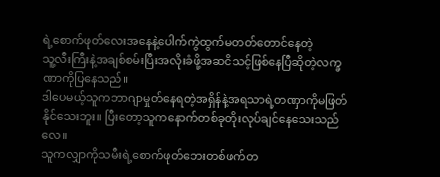ရဲ့စောက်ဖုတ်လေးအနေနဲ့ပေါက်ကွဲထွက်မတတ်တောင်နေတဲ့
သူ့လီးကြီးနဲ့အချစ်စမ်းပြီးအလိုးခံဖို့အဆငိသင့်ဖြစ်နေပြီဆိုတဲ့လက္ခဏာကိုပြနေသည်။
ဒါပေမယ့်သူကဘာဂျာမှုတ်နေရတဲ့အရှိန်နဲ့အရသာရဲ့တဏှာကိုမဖြတ်နိုင်သေးဘူး။ ပြီးတော့သူကနောက်တစ်ခုတိုးလုပ်ချင်နေသေးသည်လေ။
သူကလျှာကိုသမီးရဲ့စောက်ဖုတ်ဘေးတစ်ဖက်တ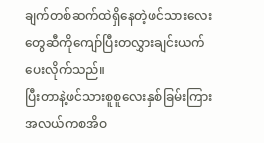ချက်တစ်ဆက်ထဲရှိနေတဲ့ဖင်သားလေးတွေဆီကိုကျော်ပြီးတလွှားချင်းယက်ပေးလိုက်သည်။
ပြီးတာနဲ့ဖင်သားစူစူလေးနှစ်ခြမ်းကြားအလယ်ကစအိဝ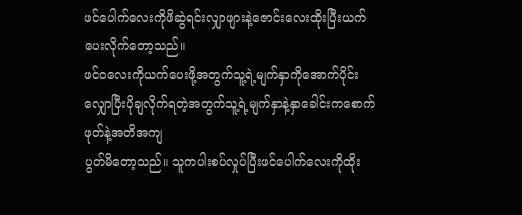ဖင်ပေါက်လေးကိုဖိဆွဲရင်းလျှာဖျားနဲ့ဇောင်းလေးထိုးပြီးယက်ပေးလိုက်တော့သည်။
ဖင်ဝလေးကိုယက်ပေးဖို့အတွက်သူ့ရဲ့မျက်နှာကိုအောက်ပိုင်းလျှောပြီးပိုချလိုက်ရတဲ့အတွက်သူ့ရဲ့မျက်နှာနဲ့နှာခေါင်းကစောက်ဖုတ်နဲ့အတိအကျ
ပွတ်မိတော့သည်။ သူကပါးစပ်လှုပ်ပြီးဖင်ပေါက်လေးကိုထိုး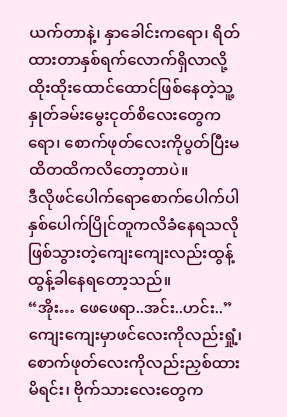ယက်တာနဲ့၊ နှာခေါင်းကရော၊ ရိတ်ထားတာနှစ်ရက်လောက်ရှိလာလို့
ထိုးထိုးထောင်ထောင်ဖြစ်နေတဲ့သူ့နှုတ်ခမ်းမွေးငုတ်စိလေးတွေကရော၊ စောက်ဖုတ်လေးကိုပွတ်ပြီးမထိတထိကလိတော့တာပဲ။
ဒီလိုဖင်ပေါက်ရောစောက်ပေါက်ပါနှစ်ပေါက်ပြိုင်တူကလိခံနေရသလိုဖြစ်သွားတဲ့ကျေးကျေးလည်းထွန့်ထွန့်ခါနေရတော့သည်။
“အိုး… ဖေဖေရာ..အင်း..ဟင်း..”
ကျေးကျေးမှာဖင်လေးကိုလည်းရှုံ့၊ စောက်ဖုတ်လေးကိုလည်းညှစ်ထားမိရင်း၊ ဗိုက်သားလေးတွေက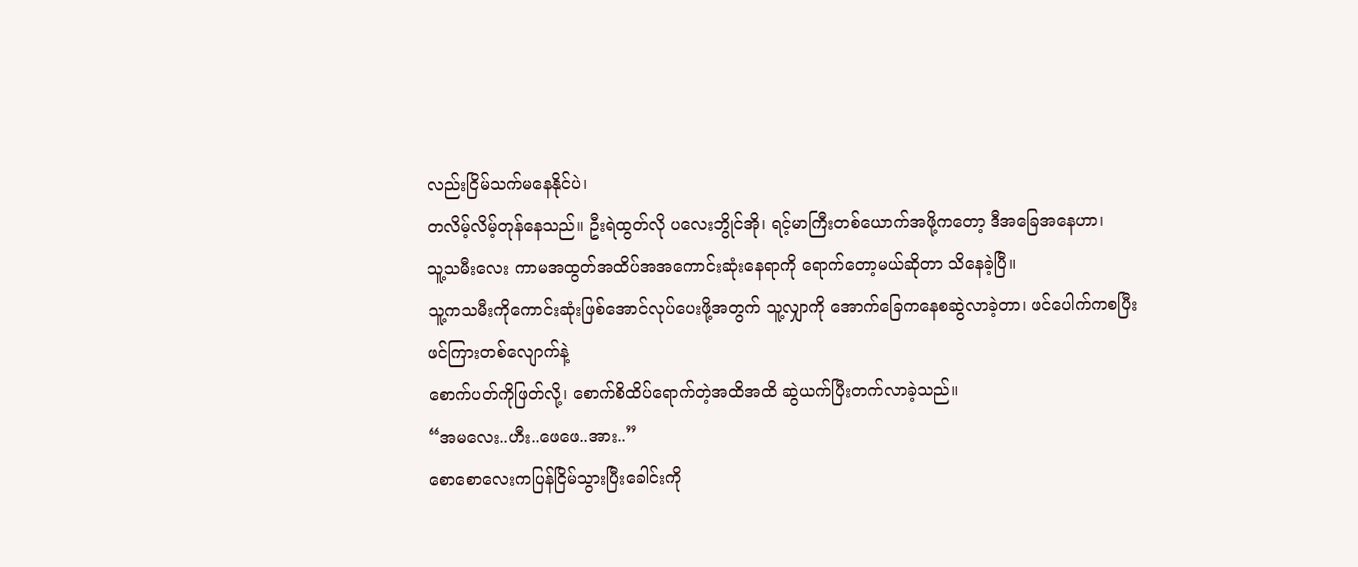လည်းငြိမ်သက်မနေနိုင်ပဲ၊
တလိမ့်လိမ့်တုန်နေသည်။ ဦးရဲထွတ်လို ပလေးဘွိုင်အို၊ ရင့်မာကြီးတစ်ယောက်အဖို့ကတော့ ဒီအခြေအနေဟာ၊
သူ့သမီးလေး ကာမအထွတ်အထိပ်အအကောင်းဆုံးနေရာကို ရောက်တော့မယ်ဆိုတာ သိနေခဲ့ပြီ။
သူ့ကသမီးကိုကောင်းဆုံးဖြစ်အောင်လုပ်ပေးဖို့အတွက် သူ့လျှာကို အောက်ခြေကနေစဆွဲလာခဲ့တာ၊ ဖင်ပေါက်ကစပြီးဖင်ကြားတစ်လျောက်နဲ့
စောက်ပတ်ကိုဖြတ်လို့၊ စောက်စိထိပ်ရောက်တဲ့အထိအထိ ဆွဲယက်ပြီးတက်လာခဲ့သည်။
“အမလေး..ဟီး..ဖေဖေ..အား..”
စောစောလေးကပြန်ငြိမ်သွားပြီးခေါင်းကို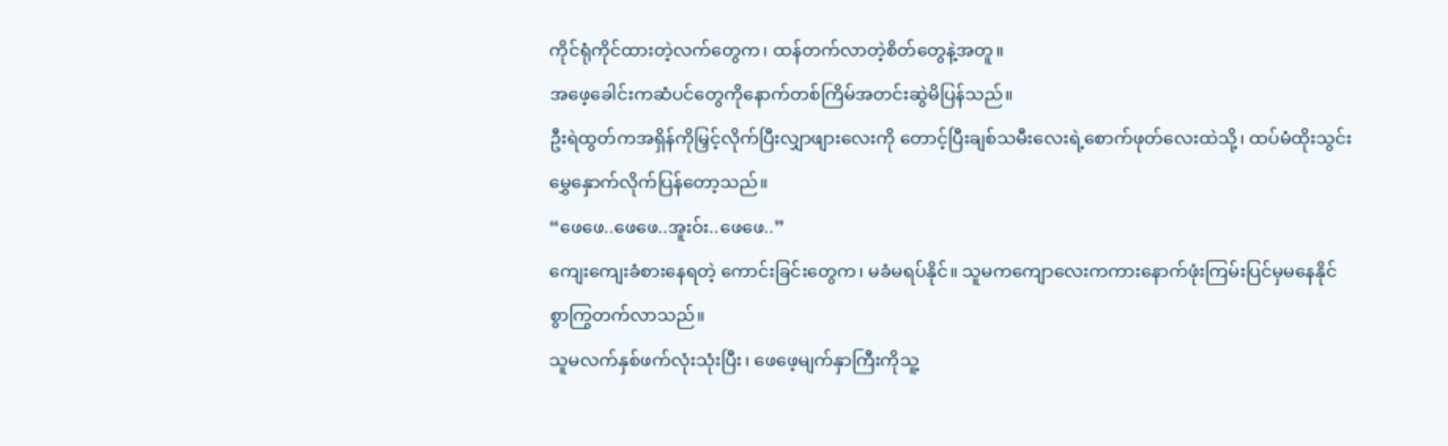ကိုင်ရုံကိုင်ထားတဲ့လက်တွေက၊ ထန်တက်လာတဲ့စိတ်တွေနဲ့အတူ။
အဖေ့ခေါင်းကဆံပင်တွေကိုနောက်တစ်ကြိမ်အတင်းဆွဲမိပြန်သည်။
ဦးရဲထွတ်ကအရှိန်ကိုမြှင့်လိုက်ပြီးလျှာဖျားလေးကို တောင့်ပြီးချစ်သမီးလေးရဲ့စောက်ဖုတ်လေးထဲသို့၊ ထပ်မံထိုးသွင်းမွှေနှောက်လိုက်ပြန်တော့သည်။
“ဖေဖေ..ဖေဖေ..အူးဝ်း..ဖေဖေ..”
ကျေးကျေးခံစားနေရတဲ့ ကောင်းခြင်းတွေက၊ မခံမရပ်နိုင်။ သူမကကျောလေးကကားနောက်ဖုံးကြမ်းပြင်မှမနေနိုင်စွာကြွတက်လာသည်။
သူမလက်နှစ်ဖက်လုံးသုံးပြီး၊ ဖေဖေ့မျက်နှာကြီးကိုသူ့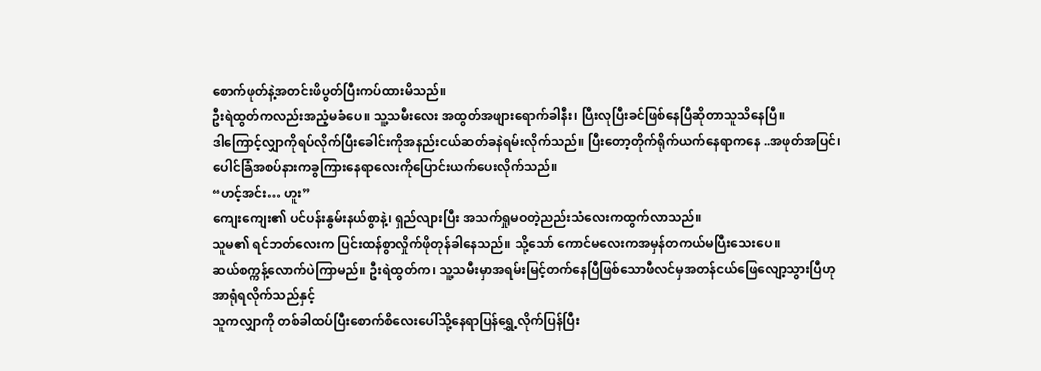စောက်ဖုတ်နဲ့အတင်းဖိပွတ်ပြီးကပ်ထားမိသည်။
ဦးရဲထွတ်ကလည်းအညံ့မခံပေ။ သူ့သမီးလေး အထွတ်အဖျားရောက်ခါနီး၊ ပြီးလုပြီးခင်ဖြစ်နေပြီဆိုတာသူသိနေပြီ။
ဒါကြောင့်လျှာကိုရပ်လိုက်ပြီးခေါင်းကိုအနည်းငယ်ဆတ်ခနဲရမ်းလိုက်သည်။ ပြီးတော့တိုက်ရိုက်ယက်နေရာကနေ ..အဖုတ်အပြင်၊
ပေါင်ခြံအစပ်နားကခွကြားနေရာလေးကိုပြောင်းယက်ပေးလိုက်သည်။
“ဟင့်အင်း… ဟူး”
ကျေးကျေး၏ ပင်ပန်းနွမ်းနယ်စွာနဲ့၊ ရှည်လျားပြီး အသက်ရှုမဝတဲ့ညည်းသံလေးကထွက်လာသည်။
သူမ၏ ရင်ဘတ်လေးက ပြင်းထန်စွာလှိုက်ဖိုတုန်ခါနေသည်။ သို့သော် ကောင်မလေးကအမှန်တကယ်မပြီးသေးပေ။
ဆယ်စက္ကန့်လောက်ပဲကြာမည်။ ဦးရဲထွတ်က၊ သူ့သမီးမှာအရမ်းမြင့်တက်နေပြီဖြစ်သောဖီလင်မှအတန်ငယ်ဖြေလျော့သွားပြီဟုအာရုံရလိုက်သည်နှင့်
သူကလျှာကို တစ်ခါထပ်ပြီးစောက်စိလေးပေါ်သို့နေရာပြန်ရွှေ့လိုက်ပြန်ပြီး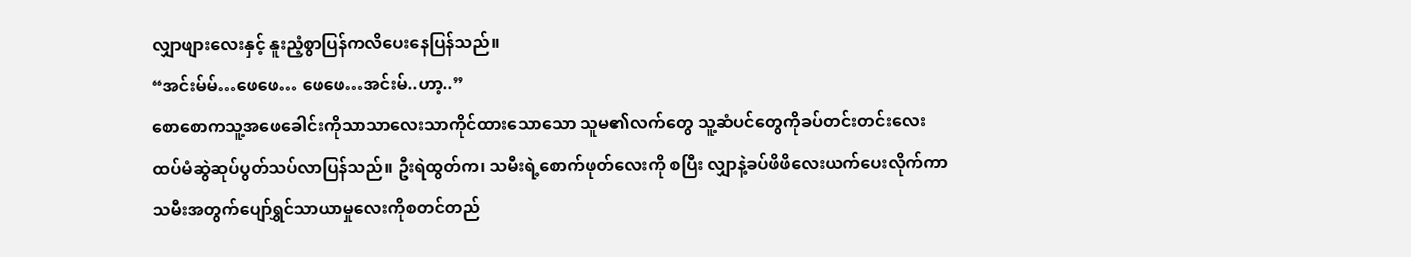လျှာဖျားလေးနှင့် နူးညံ့စွာပြန်ကလိပေးနေပြန်သည်။
“အင်းမ်မ်…ဖေဖေ… ဖေဖေ…အင်းမ်..ဟာ့..”
စောစောကသူ့အဖေခေါင်းကိုသာသာလေးသာကိုင်ထားသောသော သူမ၏လက်တွေ သူ့ဆံပင်တွေကိုခပ်တင်းတင်းလေး
ထပ်မံဆွဲဆုပ်ပွတ်သပ်လာပြန်သည်။ ဦးရဲထွတ်က၊ သမီးရဲ့စောက်ဖုတ်လေးကို စပြီး လျှာနဲ့ခပ်ဖိဖိလေးယက်ပေးလိုက်ကာ
သမီးအတွက်ပျော်ရွှင်သာယာမှုလေးကိုစတင်တည်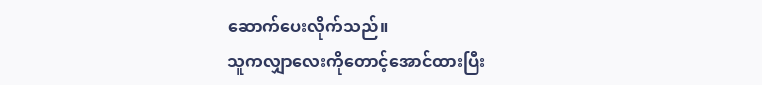ဆောက်ပေးလိုက်သည်။
သူကလျှာလေးကိုတောင့်အောင်ထားပြီး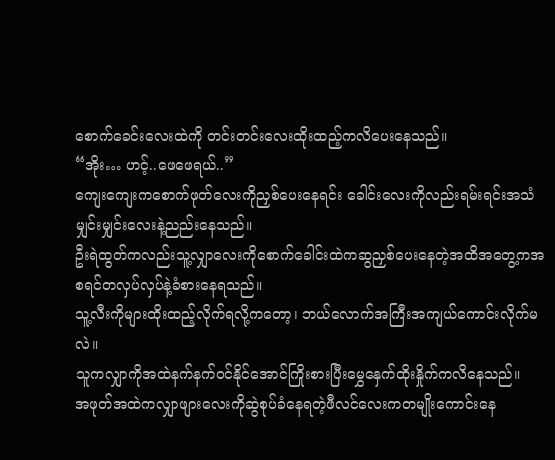စောက်ခေင်းလေးထဲကို တင်းတင်းလေးထိုးထည့်ကလိပေးနေသည်။
“အိုး… ဟင့်..ဖေဖေရယ်..”
ကျေးကျေးကစောက်ဖုတ်လေးကိုညှစ်ပေးနေရင်း ခေါင်းလေးကိုလည်းရမ်းရင်းအသံမျှင်းမျှင်းလေးနဲ့ညည်းနေသည်။
ဦးရဲထွတ်ကလည်းသူ့လျှာလေးကိုစောက်ခေါင်းထဲကဆွညှစ်ပေးနေတဲ့အထိအတွေ့ကအစရင်တလှပ်လှပ်နဲ့ခံစားနေရသည်။
သူ့လီးကိုများထိုးထည့်လိုက်ရလို့ကတော့၊ ဘယ်လောက်အကြီးအကျယ်ကောင်းလိုက်မလဲ။
သူကလျှာကိုအထဲနက်နက်ဝင်နိုင်အောင်ကြိုးစားပြီးမွှေနှေက်ထိုးနှိုက်ကလိနေသည်။
အဖုတ်အထဲကလျှာဖျားလေးကိုဆွဲစုပ်ခံနေရတဲ့ဖီလင်လေးကတမျိုးကောင်းနေ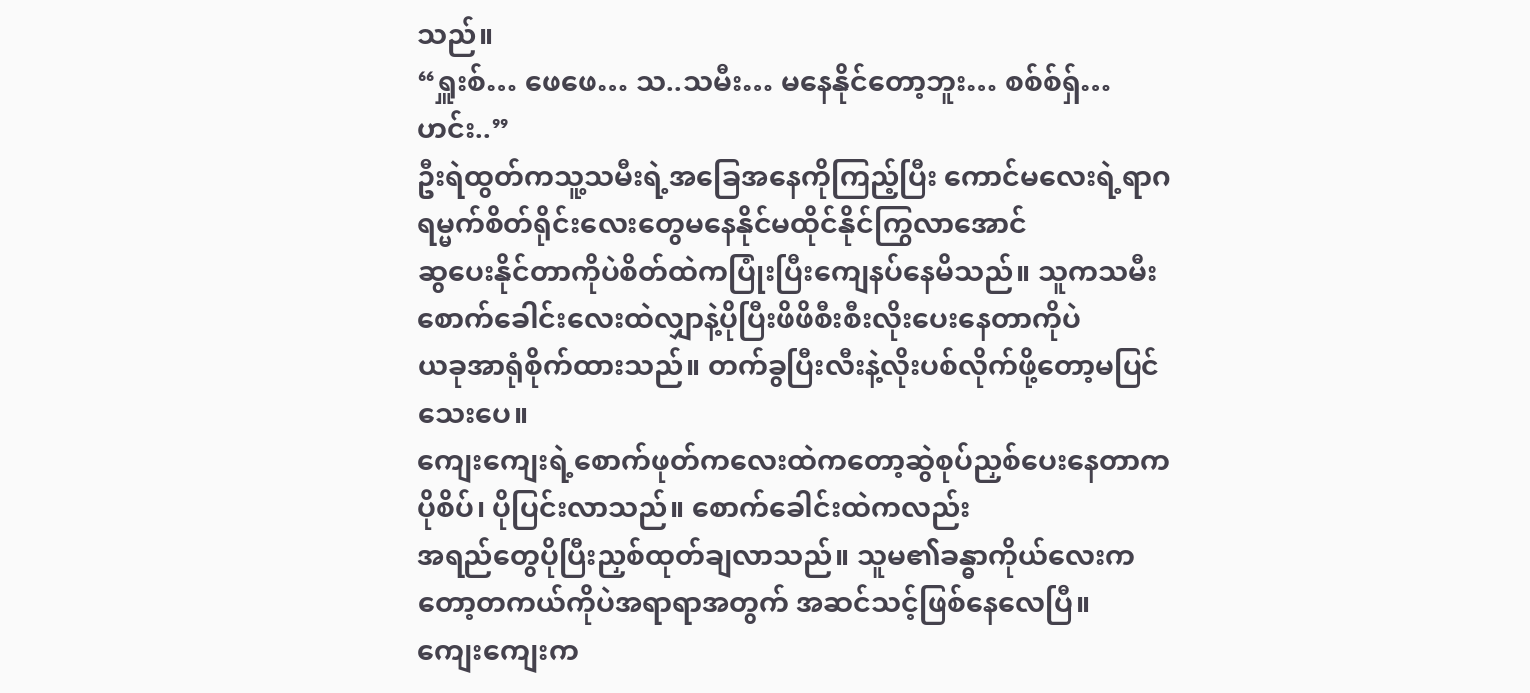သည်။
“ရှူးစ်… ဖေဖေ… သ..သမီး… မနေနိုင်တော့ဘူး… စစ်စ်ရှ်…ဟင်း..”
ဦးရဲထွတ်ကသူ့သမီးရဲ့အခြေအနေကိုကြည့်ပြီး ကောင်မလေးရဲ့ရာဂရမ္မက်စိတ်ရိုင်းလေးတွေမနေနိုင်မထိုင်နိုင်ကြွလာအောင်
ဆွပေးနိုင်တာကိုပဲစိတ်ထဲကပြုံးပြီးကျေနပ်နေမိသည်။ သူကသမီးစောက်ခေါင်းလေးထဲလျှာနဲ့ပိုပြီးဖိဖိစီးစီးလိုးပေးနေတာကိုပဲ
ယခုအာရုံစိုက်ထားသည်။ တက်ခွပြီးလီးနဲ့လိုးပစ်လိုက်ဖို့တော့မပြင်သေးပေ။
ကျေးကျေးရဲ့စောက်ဖုတ်ကလေးထဲကတော့ဆွဲစုပ်ညှစ်ပေးနေတာကပိုစိပ်၊ ပိုပြင်းလာသည်။ စောက်ခေါင်းထဲကလည်း
အရည်တွေပိုပြီးညှစ်ထုတ်ချလာသည်။ သူမ၏ခန္ဓာကိုယ်လေးကတော့တကယ်ကိုပဲအရာရာအတွက် အဆင်သင့်ဖြစ်နေလေပြီ။
ကျေးကျေးက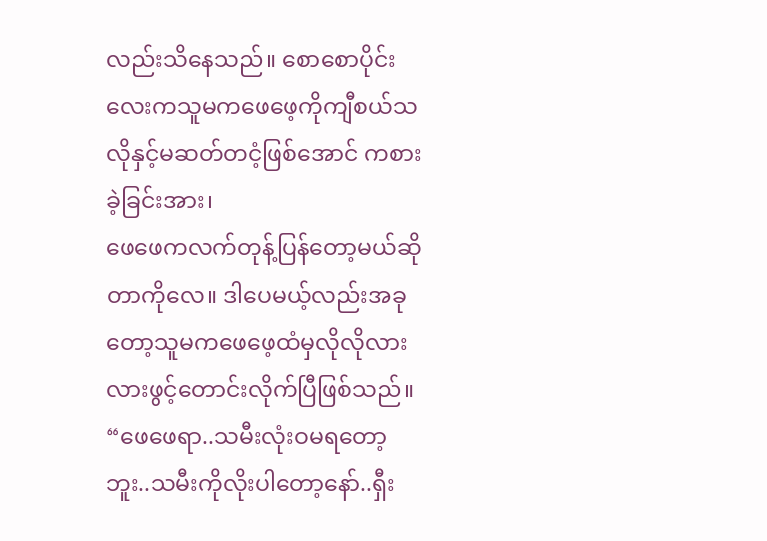လည်းသိနေသည်။ စောစောပိုင်းလေးကသူမကဖေဖေ့ကိုကျီစယ်သလိုနှင့်မဆတ်တငံ့ဖြစ်အောင် ကစားခဲ့ခြင်းအား၊
ဖေဖေကလက်တုန့်ပြန်တော့မယ်ဆိုတာကိုလေ။ ဒါပေမယ့်လည်းအခုတော့သူမကဖေဖေ့ထံမှလိုလိုလားလားဖွင့်တောင်းလိုက်ပြီဖြစ်သည်။
“ဖေဖေရာ..သမီးလုံးဝမရတော့ဘူး..သမီးကိုလိုးပါတော့နော်..ရှီး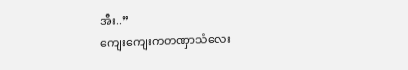အီး..”
ကျေးကျေးကတဏှာသံလေး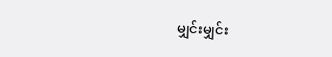မျှင်းမျှင်း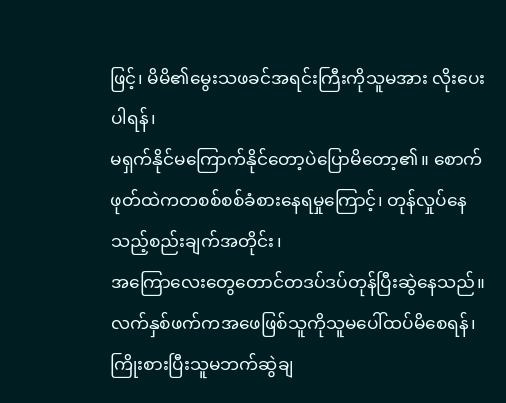ဖြင့်၊ မိမိ၏မွေးသဖခင်အရင်းကြီးကိုသူမအား လိုးပေးပါရန်၊
မရှက်နိုင်မကြောက်နိုင်တော့ပဲပြောမိတော့၏။ စောက်ဖုတ်ထဲကတစစ်စစ်ခံစားနေရမှုကြောင့်၊ တုန်လှုပ်နေသည့်စည်းချက်အတိုင်း၊
အကြောလေးတွေတောင်တဒပ်ဒပ်တုန်ပြီးဆွဲနေသည်။ လက်နှစ်ဖက်ကအဖေဖြစ်သူကိုသူမပေါ်ထပ်မိစေရန်၊ ကြိုးစားပြီးသူမဘက်ဆွဲချ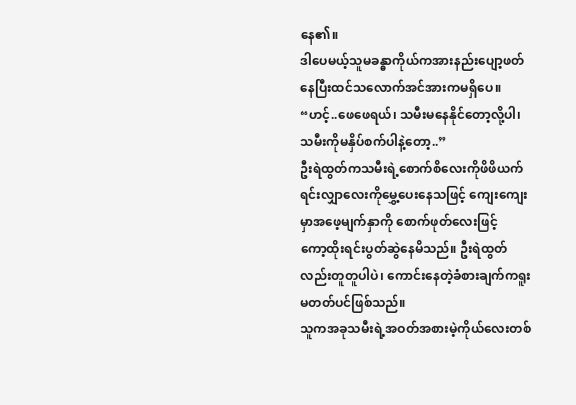နေ၏။
ဒါပေမယ့်သူမခန္ဓာကိုယ်ကအားနည်းပျော့ဖတ်နေပြီးထင်သလောက်အင်အားကမရှိပေ။
“ဟင့်..ဖေဖေရယ်၊ သမီးမနေနိုင်တော့လို့ပါ၊ သမီးကိုမနှိပ်စက်ပါနဲ့တော့..”
ဦးရဲထွတ်ကသမီးရဲ့စောက်စိလေးကိုဖိဖိယက်ရင်းလျှာလေးကိုမွှေ့ပေးနေသဖြင့် ကျေးကျေးမှာအဖေ့မျက်နှာကို စောက်ဖုတ်လေးဖြင့်
ကော့ထိုးရင်းပွတ်ဆွဲနေမိသည်။ ဦးရဲထွတ်လည်းတူတူပါပဲ၊ ကောင်းနေတဲ့ခံစားချက်ကရူးမတတ်ပင်ဖြစ်သည်။
သူကအခုသမီးရဲ့အဝတ်အစားမဲ့ကိုယ်လေးတစ်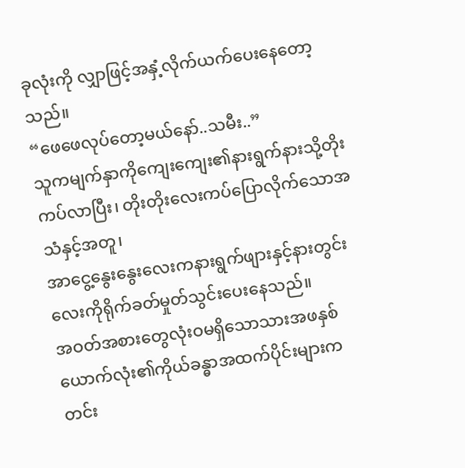ခုလုံးကို လျှာဖြင့်အနှံ့လိုက်ယက်ပေးနေတော့သည်။
“ဖေဖေလုပ်တော့မယ်နော်..သမီး..”
သူကမျက်နှာကိုကျေးကျေး၏နားရွက်နားသို့တိုးကပ်လာပြီး၊ တိုးတိုးလေးကပ်ပြောလိုက်သောအသံနှင့်အတူ၊
အာငွေ့နွေးနွေးလေးကနားရွက်ဖျားနှင့်နားတွင်းလေးကိုရိုက်ခတ်မှုတ်သွင်းပေးနေသည်။
အဝတ်အစားတွေလုံးဝမရှိသောသားအဖနှစ်ယောက်လုံး၏ကိုယ်ခန္ဓာအထက်ပိုင်းများကတင်း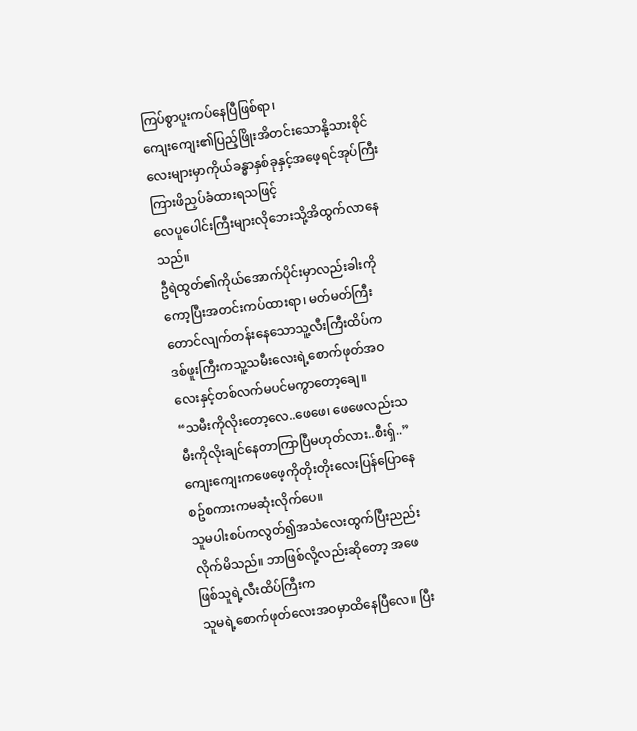ကြပ်စွာပူးကပ်နေပြီဖြစ်ရာ၊
ကျေးကျေး၏ပြည့်ဖြိုးအိတင်းသောနို့သားစိုင်လေးများမှာကိုယ်ခန္ဓာနှစ်ခုနှင့်အဖေ့ရင်အုပ်ကြီးကြားဖိညှပ်ခံထားရသဖြင့်
လေပူပေါင်းကြီးများလိုဘေးသို့အိထွက်လာနေသည်။
ဦရဲထွတ်၏ကိုယ်အောက်ပိုင်းမှာလည်းခါးကိုကော့ပြီးအတင်းကပ်ထားရာ၊ မတ်မတ်ကြီးတောင်လျက်တန်းနေသောသူ့လီးကြီးထိပ်က
ဒစ်ဖူးကြီးကသူ့သမီးလေးရဲ့စောက်ဖုတ်အဝလေးနှင့်တစ်လက်မပင်မကွာတော့ချေ။
“သမီးကိုလိုးတော့လေ..ဖေဖေ၊ ဖေဖေလည်းသမီးကိုလိုးချင်နေတာကြာပြီမဟုတ်လား..စီးရှ်..”
ကျေးကျေးကဖေဖေ့ကိုတိုးတိုးလေးပြန်ပြောနေစဥ်စကားကမဆုံးလိုက်ပေ။
သူမပါးစပ်ကလွတ်၍အသံလေးထွက်ပြီးညည်းလိုက်မိသည်။ ဘာဖြစ်လို့လည်းဆိုတော့ အဖေဖြစ်သူရဲ့လီးထိပ်ကြီးက
သူမရဲ့စောက်ဖုတ်လေးအဝမှာထိနေပြီလေ။ ပြီး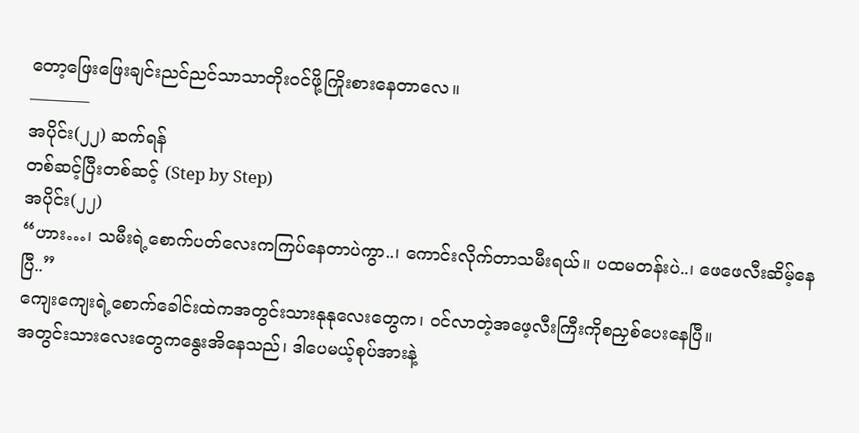တော့ဖြေးဖြေးချင်းညင်ညင်သာသာတိုးဝင်ဖို့ကြိုးစားနေတာလေ။
———–
အပိုင်း(၂၂) ဆက်ရန်
တစ်ဆင့်ပြီးတစ်ဆင့် (Step by Step)
အပိုင်း(၂၂)
“ဟား…၊ သမီးရဲ့စောက်ပတ်လေးကကြပ်နေတာပဲကွာ..၊ ကောင်းလိုက်တာသမီးရယ်။ ပထမတန်းပဲ..၊ ဖေဖေလီးဆိမ့်နေပြီ..”
ကျေးကျေးရဲ့စောက်ခေါင်းထဲကအတွင်းသားနုနုလေးတွေက၊ ဝင်လာတဲ့အဖေ့လီးကြီးကိုစညှစ်ပေးနေပြီ။
အတွင်းသားလေးတွေကနွေးအိနေသည်၊ ဒါပေမယ့်စုပ်အားနဲ့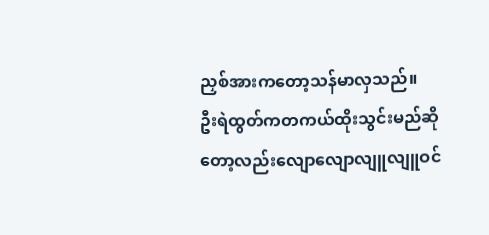ညှစ်အားကတော့သန်မာလှသည်။
ဦးရဲထွတ်ကတကယ်ထိုးသွင်းမည်ဆိုတော့လည်းလျောလျောလျူလျူဝင်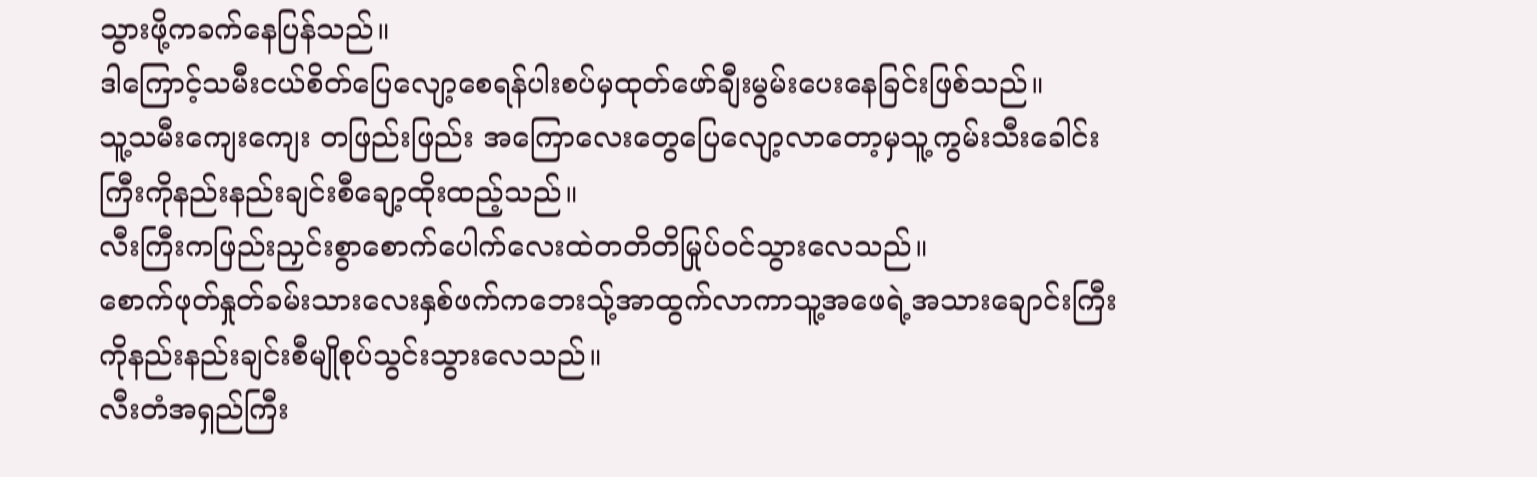သွားဖို့ကခက်နေပြန်သည်။
ဒါကြောင့်သမီးငယ်စိတ်ပြေလျော့စေရန်ပါးစပ်မှထုတ်ဖော်ချီးမွမ်းပေးနေခြင်းဖြစ်သည်။
သူ့သမီးကျေးကျေး တဖြည်းဖြည်း အကြောလေးတွေပြေလျော့လာတော့မှသူ့ကွမ်းသီးခေါင်းကြီးကိုနည်းနည်းချင်းစီချော့ထိုးထည့်သည်။
လီးကြီးကဖြည်းညှင်းစွာစောက်ပေါက်လေးထဲတတိတိမြုပ်ဝင်သွားလေသည်။
စောက်ဖုတ်နှုတ်ခမ်းသားလေးနှစ်ဖက်ကဘေးသ်ု့အာထွက်လာကာသူ့အဖေရဲ့အသားချောင်းကြီးကိုနည်းနည်းချင်းစီမျိုစုပ်သွင်းသွားလေသည်။
လီးတံအရှည်ကြီး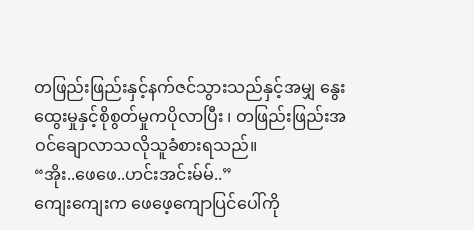တဖြည်းဖြည်းနှင့်နက်ဇင်သွားသည်နှင့်အမျှ နွေးထွေးမှုနှင့်စိုစွတ်မှုကပိုလာပြီး ၊ တဖြည်းဖြည်းအဝင်ချောလာသလိုသူခံစားရသည်။
“အိုး..ဖေဖေ..ဟင်းအင်းမ်မ်..”
ကျေးကျေးက ဖေဖေ့ကျောပြင်ပေါ်ကို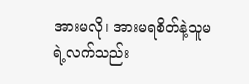အားမလို၊ အားမရစိတ်နဲ့သူမရဲ့လက်သည်း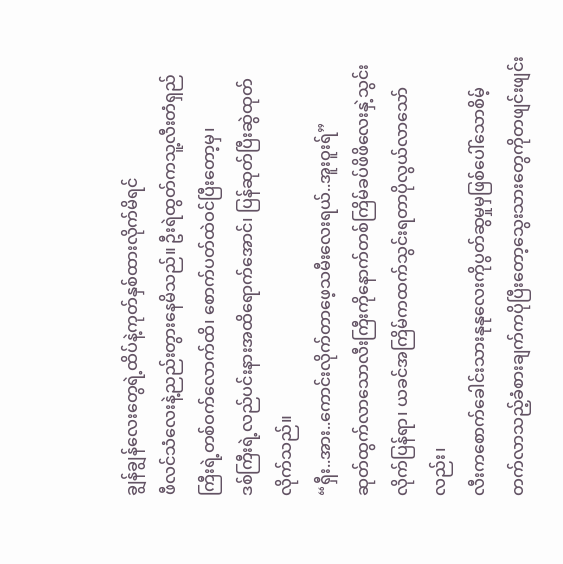ချွန်ချွန်လေးတွေရဲ့ထိပ်နဲ့ကုတ်နှစ်ထားလိုက်မိရင်
ဖီလင်သံလေးနဲ့ညည်းတွားနေမိသည်။ ဦးရဲထွတ်ကသူ့လီးတံရှည်ကြီးရဲ့တစ်ဝက်လောက်ထိ၊ စောက်ပတ်ထဲဝင်ပြီးတော့မှ၊
ဒစ်ကြီးရဲ့လည်ပင်းနားအထိရောက်အောင်၊ ပြန်ဆုတ်ပြီးဆွဲထုတ်လိုက်သည်။
“ရှီး..အား..ကောင်းလိုက်တာဖေ့သမီးလေးရယ်..အူးဝူးရ်”
ဆုတ်ထွက်လာသောလီးကြီးကိုနောက်တစ်ကြိမ်ခပ်ဖိဖိလေးနှဲ့သွင်းလိုက်ပြန်ရာ၊ ယခင်အကြိမ်ကထက်သွင်းရတာပိုလွယ်လာသော်လည်း၊
လီးကစောက်ခေါင်းသားနုနုလေးကိုပွတ်ဆွမှုမှဖြစ်ပေါ်သောစိမ့်တက်လာသည့်ခံစားချက်ကပိုပြီးတော့သွေးသားတွေကိုတဖျင်းဖျင်း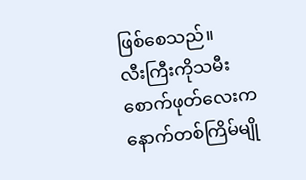ဖြစ်စေသည်။
လီးကြီးကိုသမီးစောက်ဖုတ်လေးကနောက်တစ်ကြိမ်မျို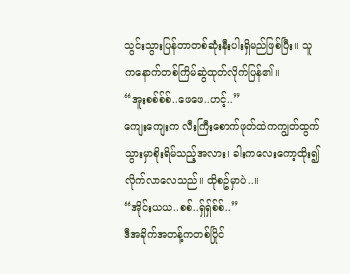သွင်းသွားပြန်တာတစ်ဆုံးနီးပါးရှိမည်ဖြစ်ပြီး။ သူကနောက်တစ်ကြိမ်ဆွဲထုတ်လိုက်ပြန်၏။
“အူးစစ်စ်စ်..ဖေဖေ..ဟင့်..”
ကျေးကျေးက လီးကြီးစောက်ဖုတ်ထဲကကျွတ်ထွက်သွားမှာစိုးရိမ်သည့်အလား၊ ခါးကလေးကော့ထိုး၍လိုက်လာလေသည်။ ထိုစဥ်မှာပဲ..။
“အိုင်းယယ..စစ်..ရှ်ရှ်စ်စ်..”
ဒီအခိုက်အတန့်ကတစ်ပြိုင်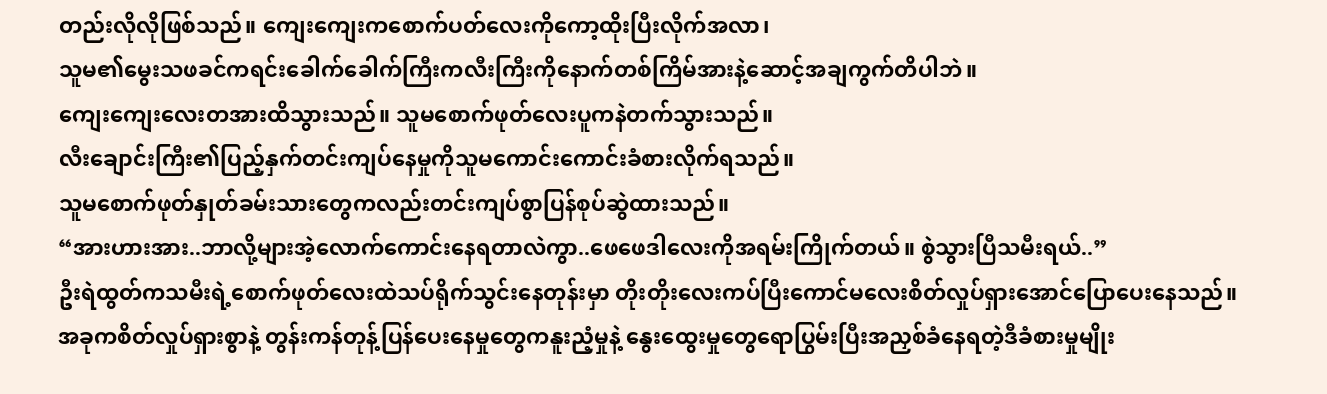တည်းလိုလိုဖြစ်သည်။ ကျေးကျေးကစောက်ပတ်လေးကိုကော့ထိုးပြီးလိုက်အလာ၊
သူမ၏မွေးသဖခင်ကရင်းခေါက်ခေါက်ကြီးကလီးကြီးကိုနောက်တစ်ကြိမ်အားနဲ့ဆောင့်အချကွက်တိပါဘဲ။
ကျေးကျေးလေးတအားထိသွားသည်။ သူမစောက်ဖုတ်လေးပူကနဲတက်သွားသည်။
လီးချောင်းကြီး၏ပြည့်နှက်တင်းကျပ်နေမှုကိုသူမကောင်းကောင်းခံစားလိုက်ရသည်။
သူမစောက်ဖုတ်နှုတ်ခမ်းသားတွေကလည်းတင်းကျပ်စွာပြန်စုပ်ဆွဲထားသည်။
“အားဟားအား..ဘာလို့များအဲ့လောက်ကောင်းနေရတာလဲကွာ..ဖေဖေဒါလေးကိုအရမ်းကြိုက်တယ်။ စွဲသွားပြီသမီးရယ်..”
ဦးရဲထွတ်ကသမီးရဲ့စောက်ဖုတ်လေးထဲသပ်ရိုက်သွင်းနေတုန်းမှာ တိုးတိုးလေးကပ်ပြီးကောင်မလေးစိတ်လှုပ်ရှားအောင်ပြောပေးနေသည်။
အခုကစိတ်လှုပ်ရှားစွာနဲ့ တွန်းကန်တုန့်ပြန်ပေးနေမှုတွေကနူးညံ့မှုနဲ့ နွေးထွေးမှုတွေရောပြွမ်းပြီးအညှစ်ခံနေရတဲ့ဒီခံစားမှုမျိုး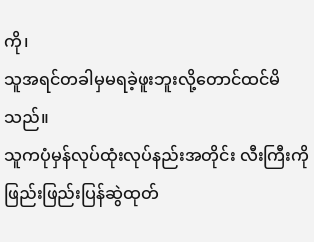ကို၊
သူအရင်တခါမှမရခဲ့ဖူးဘူးလို့တောင်ထင်မိသည်။
သူကပုံမှန်လုပ်ထုံးလုပ်နည်းအတိုင်း လီးကြီးကိုဖြည်းဖြည်းပြန်ဆွဲထုတ်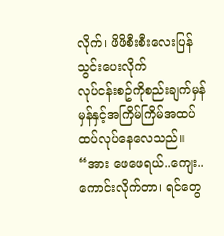လိုက်၊ ဖိဖိစီးစီးလေးပြန်သွင်းပေးလိုက်
လုပ်ငန်းစဥ်ကိုစည်းချက်မှန်မှန်နှင့်အကြိမ်ကြိမ်အထပ်ထပ်လုပ်နေလေသည်။
“အား ဖေဖေရယ်..ကျေး..ကောင်းလိုက်တာ၊ ရင်တွေ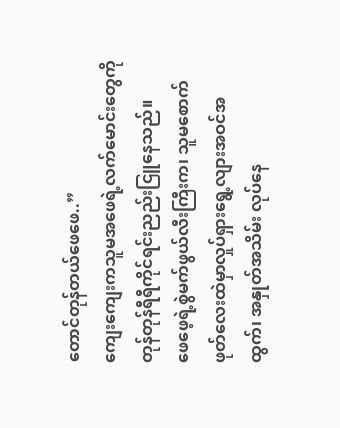တောင်တုန်တယ်ဖေဖေ..”
ကျေးကျေးကသူမအဖေရဲ့လက်မောင်းတွေကိုတုန်တုန်ရီရီကိုင်ရင်းညည်းငြူနေသည်။
ဖေဖေ့ရဲ့စွဲမက်ဖွယ်လီးကြီးက၊ သူမစောက်ဖုတ်လေးထဲမှာလှုပ်ရှားရွေ့လျားအဝင်အထွက်၊ အနှုတ်အသိမ်း လုပ်နေ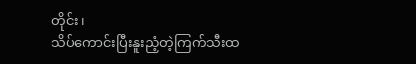တိုင်း၊
သိပ်ကောင်းပြီးနူးညံ့တဲ့ကြက်သီးထ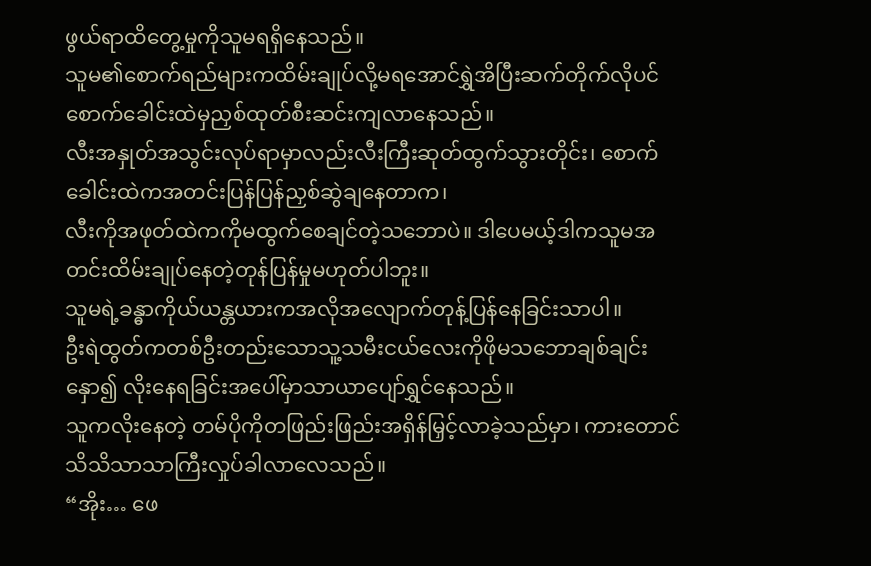ဖွယ်ရာထိတွေ့မှုကိုသူမရရှိနေသည်။
သူမ၏စောက်ရည်များကထိမ်းချုပ်လို့မရအောင်ရွှဲအိပြီးဆက်တိုက်လိုပင်စောက်ခေါင်းထဲမှညှစ်ထုတ်စီးဆင်းကျလာနေသည်။
လီးအနှုတ်အသွင်းလုပ်ရာမှာလည်းလီးကြီးဆုတ်ထွက်သွားတိုင်း၊ စောက်ခေါင်းထဲကအတင်းပြန်ပြန်ညှစ်ဆွဲချနေတာက၊
လီးကိုအဖုတ်ထဲကကိုမထွက်စေချင်တဲ့သဘောပဲ။ ဒါပေမယ့်ဒါကသူမအတင်းထိမ်းချုပ်နေတဲ့တုန်ပြန်မှုမဟုတ်ပါဘူး။
သူမရဲ့ခန္ဓာကိုယ်ယန္တယားကအလိုအလျောက်တုန့်ပြန်နေခြင်းသာပါ။
ဦးရဲထွတ်ကတစ်ဦးတည်းသောသူ့သမီးငယ်လေးကိုဖိုမသဘောချစ်ချင်းနှော၍ လိုးနေရခြင်းအပေါ်မှာသာယာပျော်ရွှင်နေသည်။
သူကလိုးနေတဲ့ တမ်ပိုကိုတဖြည်းဖြည်းအရှိန်မြှင့်လာခဲ့သည်မှာ၊ ကားတောင်သိသိသာသာကြီးလှုပ်ခါလာလေသည်။
“အိုး… ဖေ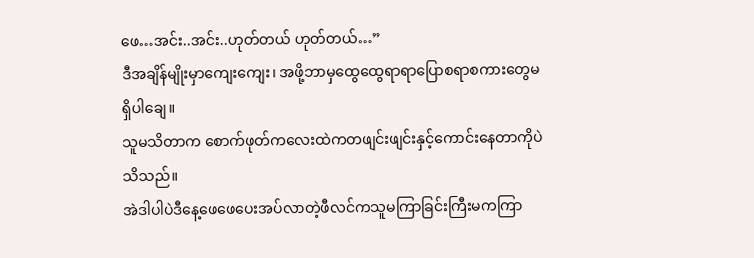ဖေ…အင်း..အင်း..ဟုတ်တယ် ဟုတ်တယ်…”
ဒီအချိန်မျိုးမှာကျေးကျေး၊ အဖို့ဘာမှထွေထွေရာရာပြောစရာစကားတွေမရှိပါချေ။
သူမသိတာက စောက်ဖုတ်ကလေးထဲကတဖျင်းဖျင်းနှင့်ကောင်းနေတာကိုပဲသိသည်။
အဲဒါပါပဲဒီနေ့ဖေဖေပေးအပ်လာတဲ့ဖီလင်ကသူမကြာခြင်းကြီးမကကြာ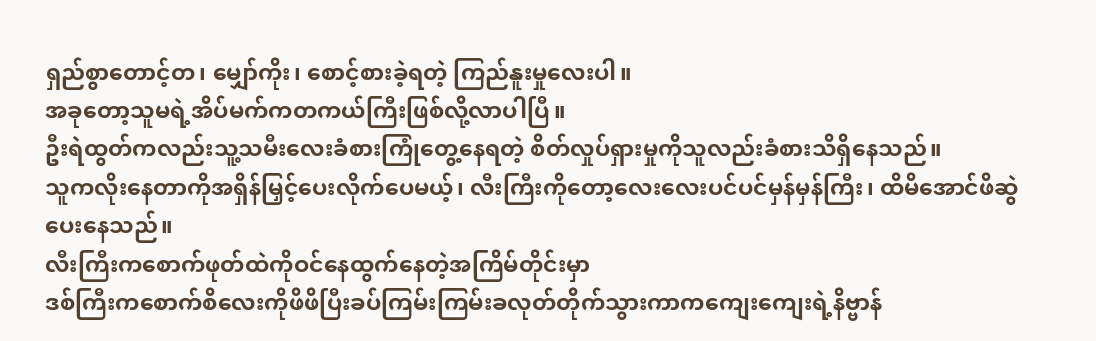ရှည်စွာတောင့်တ၊ မျှော်ကိုး၊ စောင့်စားခဲ့ရတဲ့ ကြည်နူးမှုလေးပါ။
အခုတော့သူမရဲ့အိပ်မက်ကတကယ်ကြီးဖြစ်လို့လာပါပြီ။
ဦးရဲထွတ်ကလည်းသူ့သမီးလေးခံစားကြုံတွေ့နေရတဲ့ စိတ်လှုပ်ရှားမှုကိုသူလည်းခံစားသိရှိနေသည်။
သူကလိုးနေတာကိုအရှိန်မြှင့်ပေးလိုက်ပေမယ့်၊ လီးကြီးကိုတော့လေးလေးပင်ပင်မှန်မှန်ကြီး၊ ထိမိအောင်ဖိဆွဲပေးနေသည်။
လီးကြီးကစောက်ဖုတ်ထဲကိုဝင်နေထွက်နေတဲ့အကြိမ်တိုင်းမှာ
ဒစ်ကြီးကစောက်စိလေးကိုဖိဖိပြီးခပ်ကြမ်းကြမ်းခလုတ်တိုက်သွားကာကကျေးကျေးရဲ့နိဗ္ဗာန်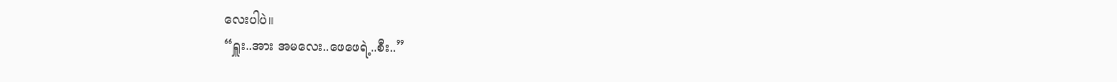လေးပါပဲ။
“ရှူး..အား အမလေး..ဖေဖေရဲ့..စီး..”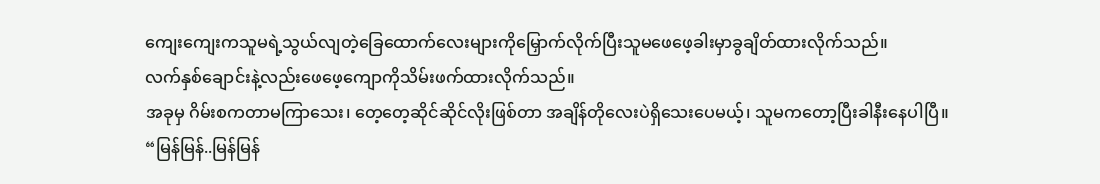ကျေးကျေးကသူမရဲ့သွယ်လျတဲ့ခြေထောက်လေးများကိုမြှောက်လိုက်ပြီးသူမဖေဖေ့ခါးမှာခွချိတ်ထားလိုက်သည်။
လက်နှစ်ချောင်းနဲ့လည်းဖေဖေ့ကျောကိုသိမ်းဖက်ထားလိုက်သည်။
အခုမှ ဂိမ်းစကတာမကြာသေး၊ တေ့တေ့ဆိုင်ဆိုင်လိုးဖြစ်တာ အချိန်တိုလေးပဲရှိသေးပေမယ့်၊ သူမကတော့ပြီးခါနီးနေပါပြီ။
“မြန်မြန်..မြန်မြန်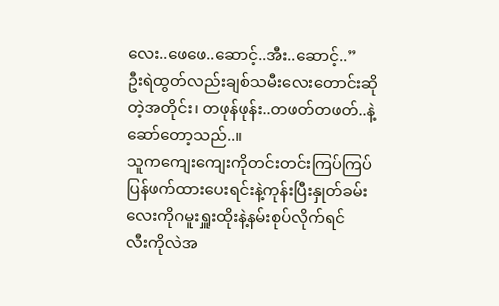လေး..ဖေဖေ..ဆောင့်..အီး..ဆောင့်..”
ဦးရဲထွတ်လည်းချစ်သမီးလေးတောင်းဆိုတဲ့အတိုင်း၊ တဖုန်ဖုန်း..တဖတ်တဖတ်..နဲ့ဆော်တော့သည်..။
သူကကျေးကျေးကိုတင်းတင်းကြပ်ကြပ်ပြန်ဖက်ထားပေးရင်းနဲ့ကုန်းပြီးနှုတ်ခမ်းလေးကိုဂမူးရှူးထိုးနဲ့နမ်းစုပ်လိုက်ရင်
လီးကိုလဲအ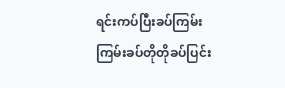ရင်းကပ်ပြီးခပ်ကြမ်းကြမ်းခပ်တိုတိုခပ်ပြင်း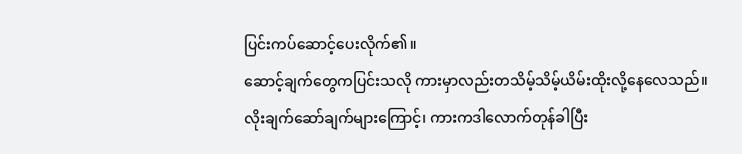ပြင်းကပ်ဆောင့်ပေးလိုက်၏။
ဆောင့်ချက်တွေကပြင်းသလို ကားမှာလည်းတသိမ့်သိမ့်ယိမ်းထိုးလို့နေလေသည်။
လိုးချက်ဆော်ချက်များကြောင့်၊ ကားကဒါလောက်တုန်ခါပြီး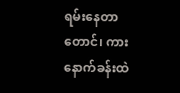ရမ်းနေတာတောင်၊ ကားနောက်ခန်းထဲ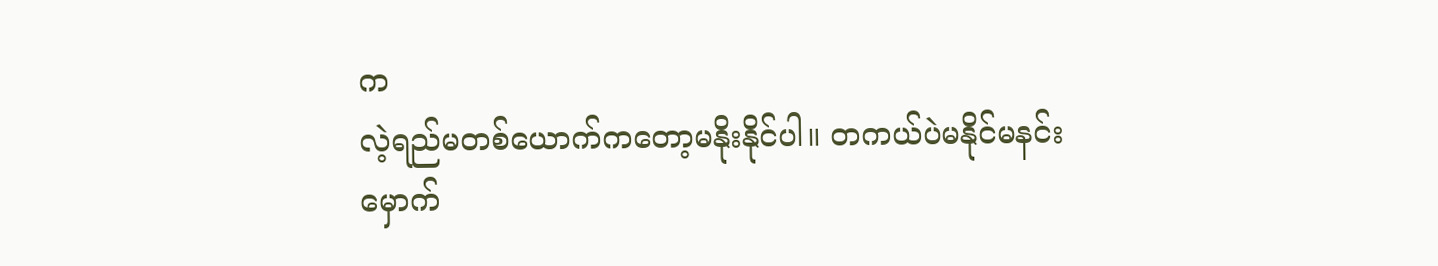က
လဲ့ရည်မတစ်ယောက်ကတော့မနိုးနိုင်ပါ။ တကယ်ပဲမနိုင်မနင်းမှောက်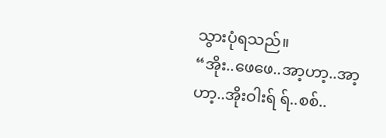သွားပုံရသည်။
“အိုး..ဖေဖေ..အာ့ဟာ့..အာ့ဟာ့..အိုးဝါးရ် ရ်..စစ်..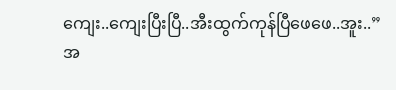ကျေး..ကျေးပြီးပြီ..အီးထွက်ကုန်ပြီဖေဖေ..အူး..”
အ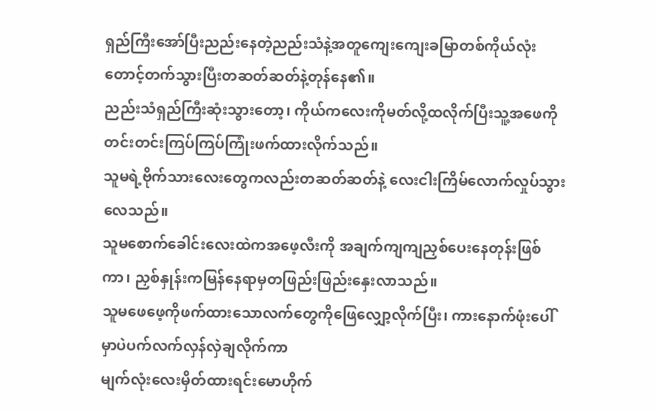ရှည်ကြီးအော်ပြီးညည်းနေတဲ့ညည်းသံနဲ့အတူကျေးကျေးခမြာတစ်ကိုယ်လုံးတောင့်တက်သွားပြီးတဆတ်ဆတ်နဲ့တုန်နေ၏။
ညည်းသံရှည်ကြီးဆုံးသွားတော့၊ ကိုယ်ကလေးကိုမတ်လို့ထလိုက်ပြီးသူ့အဖေကိုတင်းတင်းကြပ်ကြပ်ကြုံးဖက်ထားလိုက်သည်။
သူမရဲ့ဗိုက်သားလေးတွေကလည်းတဆတ်ဆတ်နဲ့ လေးငါးကြိမ်လောက်လှုပ်သွားလေသည်။
သူမစောက်ခေါင်းလေးထဲကအဖေ့လီးကို အချက်ကျကျညှစ်ပေးနေတုန်းဖြစ်ကာ၊ ညှစ်နှုန်းကမြန်နေရာမှတဖြည်းဖြည်းနှေးလာသည်။
သူမဖေဖေ့ကိုဖက်ထားသောလက်တွေကိုဖြေလျှော့လိုက်ပြီး၊ ကားနောက်ဖုံးပေါ်မှာပဲပက်လက်လှန်လှဲချလိုက်ကာ
မျက်လုံးလေးမှိတ်ထားရင်းမောဟိုက်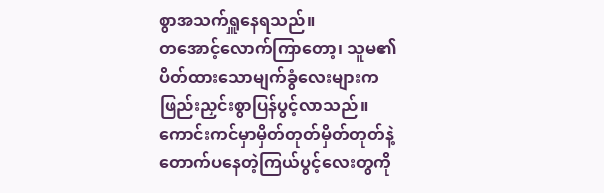စွာအသက်ရှူနေရသည်။
တအောင့်လောက်ကြာတော့၊ သူမ၏ပိတ်ထားသောမျက်ခွံလေးများကဖြည်းညှင်းစွာပြန်ပွင့်လာသည်။
ကောင်းကင်မှာမှိတ်တုတ်မှိတ်တုတ်နဲ့တောက်ပနေတဲ့ကြယ်ပွင့်လေးတွကို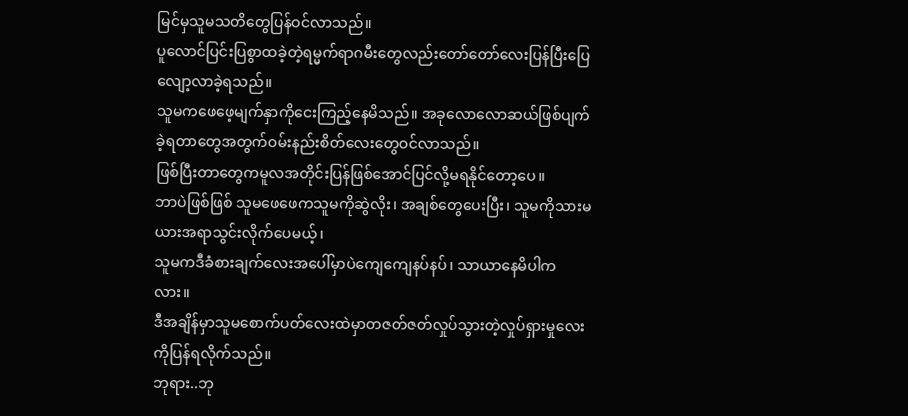မြင်မှသူမသတိတွေပြန်ဝင်လာသည်။
ပူလောင်ပြင်းပြစွာထခဲ့တဲ့ရမ္မက်ရာဂမီးတွေလည်းတော်တော်လေးပြန်ပြီးပြေလျော့လာခဲ့ရသည်။
သူမကဖေဖေ့မျက်နှာကိုငေးကြည့်နေမိသည်။ အခုလောလောဆယ်ဖြစ်ပျက်ခဲ့ရတာတွေအတွက်ဝမ်းနည်းစိတ်လေးတွေဝင်လာသည်။
ဖြစ်ပြီးတာတွေကမူလအတိုင်းပြန်ဖြစ်အောင်ပြင်လို့မရနိုင်တော့ပေ။
ဘာပဲဖြစ်ဖြစ် သူမဖေဖေကသူမကိုဆွဲလိုး၊ အချစ်တွေပေးပြီး၊ သူမကိုသားမယားအရာသွင်းလိုက်ပေမယ့်၊
သူမကဒီခံစားချက်လေးအပေါ်မှာပဲကျေကျေနပ်နပ်၊ သာယာနေမိပါကလား။
ဒီအချိန်မှာသူမစောက်ပတ်လေးထဲမှာတဇတ်ဇတ်လှုပ်သွားတဲ့လှုပ်ရှားမှုလေးကိုပြန်ရလိုက်သည်။
ဘုရား..ဘု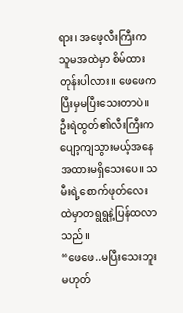ရား၊ အဖေ့လီးကြီးကသူမအထဲမှာ စိမ်ထားတုန်းပါလား။ ဖေဖေကပြီးမှမပြီးသေးတာပဲ။
ဦးရဲထွတ်၏လီးကြီးကပျော့ကျသွားမယ့်အနေအထားမရှိသေးပေ။ သမီးရဲ့စောက်ဖုတ်လေးထဲမှာတရွရွနဲ့ပြန်ထလာသည်။
“ဖေဖေ..မပြီးသေးဘူးမဟုတ်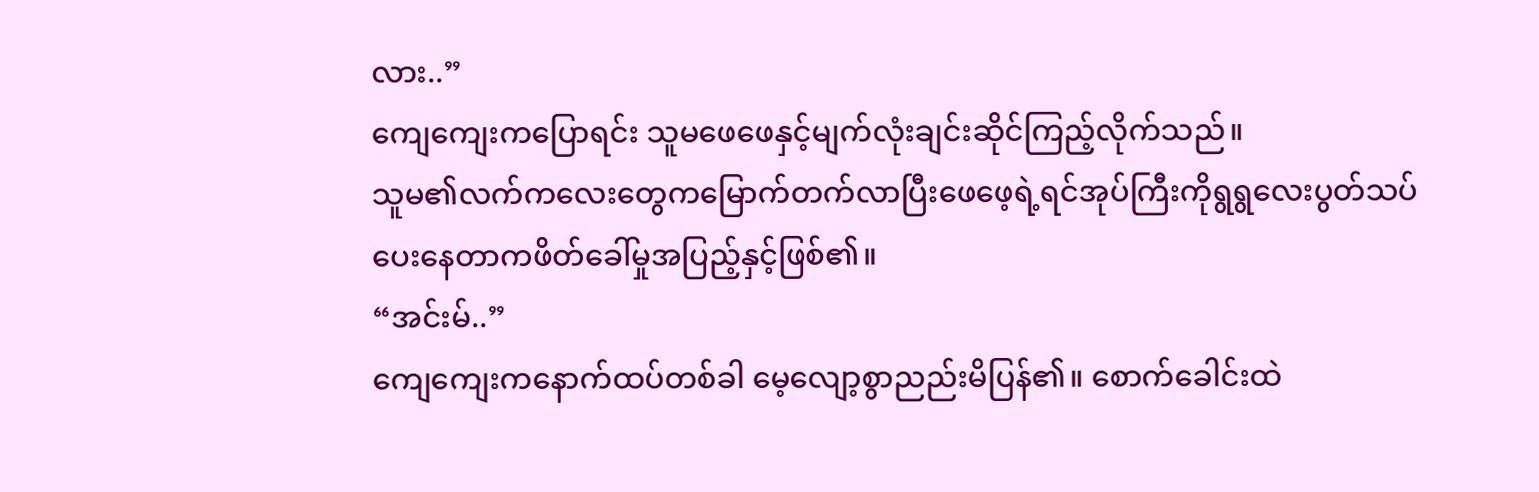လား..”
ကျေကျေးကပြောရင်း သူမဖေဖေနှင့်မျက်လုံးချင်းဆိုင်ကြည့်လိုက်သည်။
သူမ၏လက်ကလေးတွေကမြောက်တက်လာပြီးဖေဖေ့ရဲ့ရင်အုပ်ကြီးကိုရွရွလေးပွတ်သပ်ပေးနေတာကဖိတ်ခေါ်မှုအပြည့်နှင့်ဖြစ်၏။
“အင်းမ်..”
ကျေကျေးကနောက်ထပ်တစ်ခါ မေ့လျော့စွာညည်းမိပြန်၏။ စောက်ခေါင်းထဲ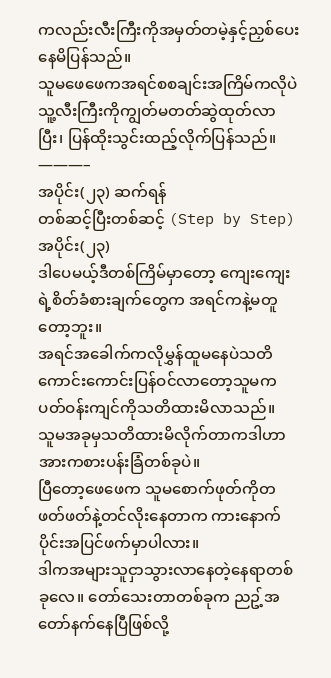ကလည်းလီးကြီးကိုအမှတ်တမဲ့နှင့်ညှစ်ပေးနေမိပြန်သည်။
သူမဖေဖေကအရင်စစချင်းအကြိမ်ကလိုပဲ သူ့လီးကြီးကိုကျွတ်မတတ်ဆွဲထုတ်လာပြီး၊ ပြန်ထိုးသွင်းထည့်လိုက်ပြန်သည်။
———–
အပိုင်း(၂၃) ဆက်ရန်
တစ်ဆင့်ပြီးတစ်ဆင့် (Step by Step)
အပိုင်း(၂၃)
ဒါပေမယ့်ဒီတစ်ကြိမ်မှာတော့ ကျေးကျေးရဲ့စိတ်ခံစားချက်တွေက အရင်ကနဲ့မတူတော့ဘူး။
အရင်အခေါက်ကလိုမွှန်ထူမနေပဲသတိကောင်းကောင်းပြန်ဝင်လာတော့သူမကပတ်ဝန်းကျင်ကိုသတိထားမိလာသည်။
သူမအခုမှသတိထားမိလိုက်တာကဒါဟာအားကစားပန်းခြံတစ်ခုပဲ။
ပြီတော့ဖေဖေက သူမစောက်ဖုတ်ကိုတဖတ်ဖတ်နဲ့တင်လိုးနေတာက ကားနောက်ပိုင်းအပြင်ဖက်မှာပါလား။
ဒါကအများသူငှာသွားလာနေတဲ့နေရာတစ်ခုလေ။ တော်သေးတာတစ်ခုက ညဥ့်အတော်နက်နေပြီဖြစ်လို့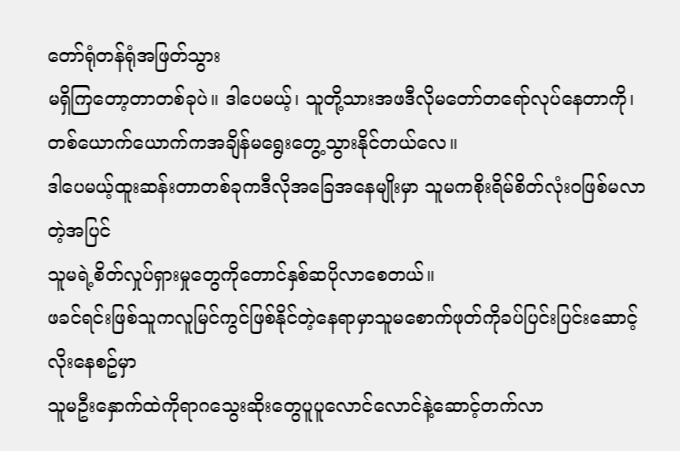တော်ရုံတန်ရုံအဖြတ်သွား
မရှိကြတော့တာတစ်ခုပဲ။ ဒါပေမယ့်၊ သူတို့သားအဖဒီလိုမတော်တရော်လုပ်နေတာကို၊တစ်ယောက်ယောက်ကအချိန်မရွေးတွေ့သွားနိုင်တယ်လေ။
ဒါပေမယ့်ထူးဆန်းတာတစ်ခုကဒီလိုအခြေအနေမျိုးမှာ သူမကစိုးရိမ်စိတ်လုံးဝဖြစ်မလာတဲ့အပြင်
သူမရဲ့စိတ်လှုပ်ရှားမှုတွေကိုတောင်နှစ်ဆပိုလာစေတယ်။
ဖခင်ရင်းဖြစ်သူကလူမြင်ကွင်ဖြစ်နိုင်တဲ့နေရာမှာသူမစောက်ဖုတ်ကိုခပ်ပြင်းပြင်းဆောင့်လိုးနေစဥ်မှာ
သူမဦးနှောက်ထဲကိုရာဂသွေးဆိုးတွေပူပူလောင်လောင်နဲ့ဆောင့်တက်လာ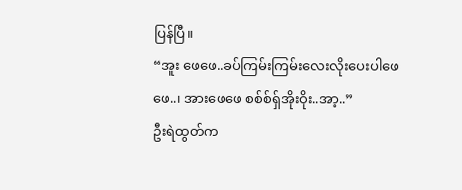ပြန်ပြီ။
“အူး ဖေဖေ..ခပ်ကြမ်းကြမ်းလေးလိုးပေးပါဖေဖေ..၊ အားဖေဖေ စစ်စ်ရှ်အိုးဝိုး..အာ့..”
ဦးရဲထွတ်က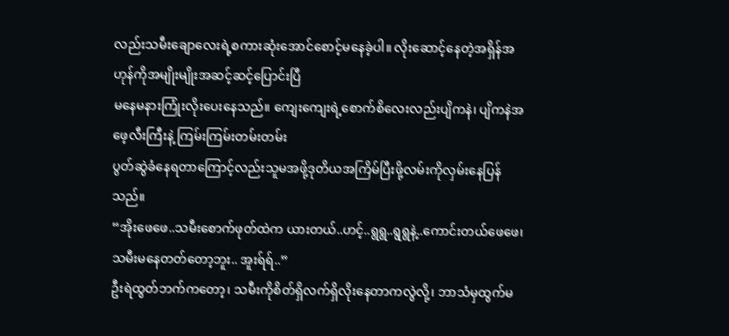လည်းသမီးချောလေးရဲ့စကားဆုံးအောင်စောင့်မနေခဲ့ပါ။ လိုးဆောင့်နေတဲ့အရှိန်အဟုန်ကိုအမျိုးမျိုးအဆင့်ဆင့်ပြောင်းပြီ
မနေမနားကြုံးလိုးပေးနေသည်။ ကျေးကျေးရဲ့စောက်စိလေးလည်းပျိကနဲ၊ ပျိကနဲအဖေ့လီးကြီးနဲ့ ကြမ်းကြမ်းတမ်းတမ်း
ပွတ်ဆွဲခံနေရတာကြောင့်လည်းသူမအဖို့ဒုတိယအကြိမ်ပြီးဖို့လမ်းကိုလှမ်းနေပြန်သည်။
“အိုးဖေဖေ..သမီးစောက်ဖုတ်ထဲက ယားတယ်..ဟင့်..ရွရွ..ရွရွနဲ့..ကောင်းတယ်ဖေဖေ၊ သမီးမနေတတ်တော့ဘူး.. အူးရ်ရ်..”
ဦးရဲထွတ်ဘက်ကတော့၊ သမီးကိုစိတ်ရှိလက်ရှိလိုးနေတာကလွဲလို့၊ ဘာသံမှထွက်မ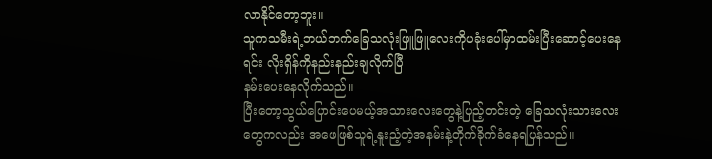လာနိုင်တော့ဘူး။
သူကသမီးရဲ့ဘယ်ဘက်ခြေသလုံးဖြူဖြူလေးကိုပခုံးပေါ်မှာထမ်းပြီးဆောင့်ပေးနေရင်း လိုးရှိန်ကိုနည်းနည်းချလိုက်ပြီ
နမ်းပေးနေလိုက်သည်။
ပြီးတော့သွယ်ပြောင်းပေမယ့်အသားလေးတွေနဲ့ပြည့်တင်းတဲ့ ခြေသလုံးသားလေးတွေကလည်း အဖေဖြစ်သူရဲ့နူးညံ့တဲ့အနမ်းနဲ့တိုက်ခိုက်ခံနေရပြန်သည်။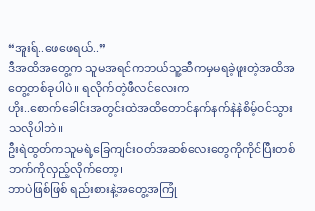“အူးရ်..ဖေဖေရယ်..”
ဒီအထိအတွေ့က သူမအရင်ကဘယ်သူ့ဆီကမှမရခဲ့ဖူးတဲ့အထိအတွေ့တစ်ခုပါပဲ။ ရလိုက်တဲ့ဖီလင်လေးက
ဟိုး..စောက်ခေါင်းအတွင်းထဲအထိတောင်နက်နက်နဲနဲစိမ့်ဝင်သွားသလိုပါဘဲ။
ဦးရဲထွတ်ကသူမရဲ့ခြေကျင်းဝတ်အဆစ်လေးတွေကိုကိုင်ပြီးတစ်ဘက်ကိုလှည့်လိုက်တော့၊
ဘာပဲဖြစ်ဖြစ် ရည်းစားနဲ့အတွေ့အကြုံ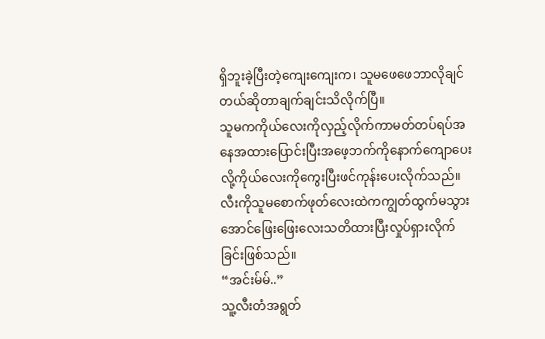ရှိဘူးခဲ့ပြီးတဲ့ကျေးကျေးက၊ သူမဖေဖေဘာလိုချင်တယ်ဆိုတာချက်ချင်းသိလိုက်ပြီ။
သူမကကိုယ်လေးကိုလှည့်လိုက်ကာမတ်တပ်ရပ်အနေအထားပြောင်းပြီးအဖေ့ဘက်ကိုနောက်ကျောပေးလို့ကိုယ်လေးကိုကွေးပြီးဖင်ကုန်းပေးလိုက်သည်။
လီးကိုသူမစောက်ဖုတ်လေးထဲကကျွတ်ထွက်မသွားအောင်ဖြေးဖြေးလေးသတိထားပြီးလှုပ်ရှားလိုက်ခြင်းဖြစ်သည်။
“အင်းမ်မ်..”
သူ့လီးတံအရွတ်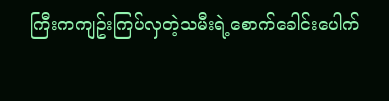ကြီးကကျဥ်းကြပ်လှတဲ့သမီးရဲ့စောက်ခေါင်းပေါက်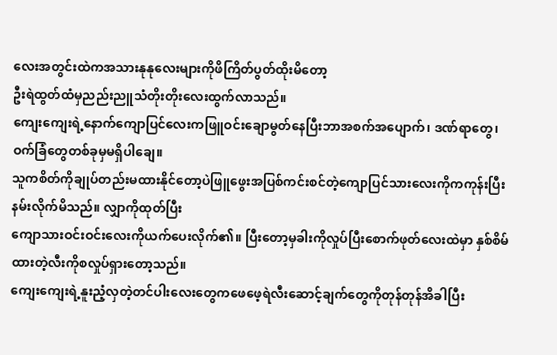လေးအတွင်းထဲကအသားနုနုလေးများကိုဖိကြိတ်ပွတ်ထိုးမိတော့
ဦးရဲထွတ်ထံမှညည်းညူသံတိုးတိုးလေးထွက်လာသည်။
ကျေးကျေးရဲ့နောက်ကျောပြင်လေးကဖြူဝင်းချောမွတ်နေပြီးဘာအစက်အပျောက်၊ ဒဏ်ရာတွေ၊ ဝက်ခြံတွေတစ်ခုမှမရှိပါချေ။
သူကစိတ်ကိုချုပ်တည်းမထားနိုင်တော့ပဲဖြူဖွေးအပြစ်ကင်းစင်တဲ့ကျောပြင်သားလေးကိုကကုန်းပြီးနမ်းလိုက်မိသည်။ လျှာကိုထုတ်ပြီး
ကျောသားဝင်းဝင်းလေးကိုယက်ပေးလိုက်၏။ ပြီးတော့မှခါးကိုလှုပ်ပြီးစောက်ဖုတ်လေးထဲမှာ နှစ်စိမ်ထားတဲ့လီးကိုစလှုပ်ရှားတော့သည်။
ကျေးကျေးရဲ့နူးညံ့လှတဲ့တင်ပါးလေးတွေကဖေဖေ့ရဲလီးဆောင့်ချက်တွေကိုတုန်တုန်အိခါပြီး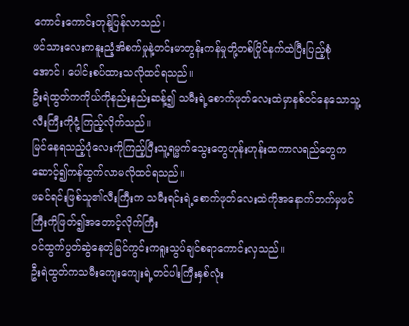ကောင်းကောင်းတုန့်ပြန်လာသည်၊
ဖင်သားလေးကနူးညံ့အိစက်မှုနဲ့တင်းမာတွန်းကန်မှုတို့တစ်ပြိုင်နက်ထဲပြီးပြည့်စုံအောင်၊ ပေါင်းစပ်ထားသလိုထင်ရသည်။
ဦးရဲထွတ်ကကိုယ်ကိုနည်းနည်းဆန့်၍ သမီးရဲ့စောက်ဖုတ်လေးထဲမှာနစ်ဝင်နေသောသူ့လီးကြီးကိုငုံ့ကြည့်လိုက်သည်။
မြင်နေရသည့်ပုံလေးကိုကြည့်ပြီးသူ့ရမ္မက်သွေးတွေဟုန်းဟုန်းထကာလရည်တွေကဆောင့်၍ကန်ထွက်လာမလိုထင်ရသည်။
ဖခင်ရင်းဖြစ်သူ၏လီးကြီးက သမီးရင်းရဲ့စောက်ဖုတ်လေးထဲကိုအနောက်ဘက်မှဖင်ကြီးကိုဖြတ်၍အတောင့်လိုက်ကြီး
ဝင်ထွက်ပွတ်ဆွဲနေတဲ့မြင်ကွင်းကရူးသွပ်ချင်စရာကောင်းလှသည်။
ဦးရဲထွတ်ကသမီးကျေးကျေးရဲ့တင်ပါးကြီးနှစ်လုံး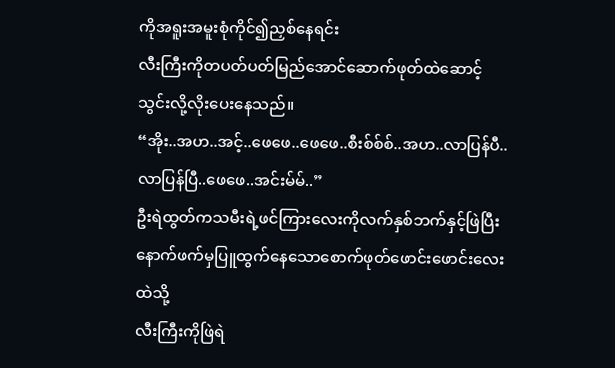ကိုအရူးအမူးစုံကိုင်၍ညှစ်နေရင်း
လီးကြီးကိုတပတ်ပတ်မြည်အောင်ဆောက်ဖုတ်ထဲဆောင့်သွင်းလို့လိုးပေးနေသည်။
“အိုး..အဟ..အင့်..ဖေဖေ..ဖေဖေ..စီးစ်စ်စ်..အဟ..လာပြန်ပီ..လာပြန်ပြီ..ဖေဖေ..အင်းမ်မ်..”
ဦးရဲထွတ်ကသမီးရဲ့ဖင်ကြားလေးကိုလက်နှစ်ဘက်နှင့်ဖြဲပြီးနောက်ဖက်မှပြူထွက်နေသောစောက်ဖုတ်ဖောင်းဖောင်းလေးထဲသို့
လီးကြီးကိုဖြဲရဲ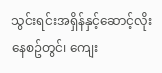သွင်းရင်းအရှိန်နှင့်ဆောင့်လိုးနေစဥ်တွင်၊ ကျေး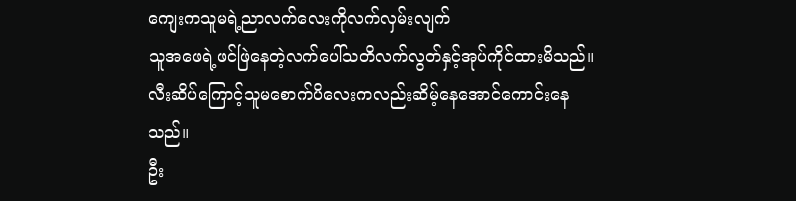ကျေးကသူမရဲ့ညာလက်လေးကိုလက်လှမ်းလျက်
သူအဖေရဲ့ဖင်ဖြဲနေတဲ့လက်ပေါ်သတိလက်လွတ်နှင့်အုပ်ကိုင်ထားမိသည်။
လီးဆိပ်ကြောင့်သူမစောက်ပိလေးကလည်းဆိမ့်နေအောင်ကောင်းနေသည်။
ဦး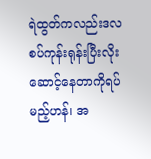ရဲထွတ်ကလည်းဒလစပ်ကုန်းရုန်းပြီးလိုးဆောင့်နေတာကိုရပ်မည့်ဟန်၊ အ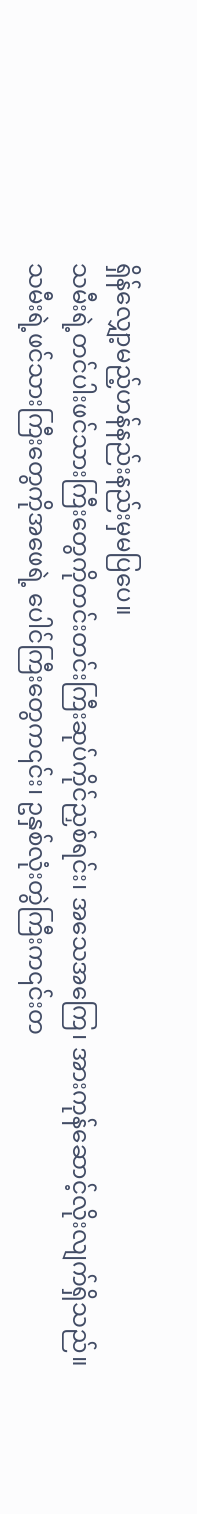ရှိန်လျှော့မည့်ဟန်နည်းနည်းမှမပြပေ။
သမီးရဲ့တင်ပါးဖင်သားကြီးတွေကိုတင်းတင်းကြီးဆုပ်ကိုင်ညှစ်ရင်း၊ အသေအကြေ၊ အားကုန်ဆောင့်လိုးလျက်ရှိသည်။
သမီးရဲ့ဖင်သားကြီးတွေကိုအဖေရဲ့ ပေါင်ကြီးတွေက၎င်း၊ ဥနှစ်လုံးတွဲကြီးက၎င်းတ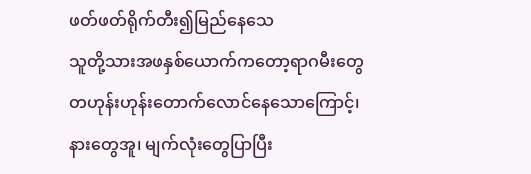ဖတ်ဖတ်ရိုက်တီး၍မြည်နေသေ
သူတို့သားအဖနှစ်ယောက်ကတော့ရာဂမီးတွေတဟုန်းဟုန်းတောက်လောင်နေသောကြောင့်၊
နားတွေအူ၊ မျက်လုံးတွေပြာပြီး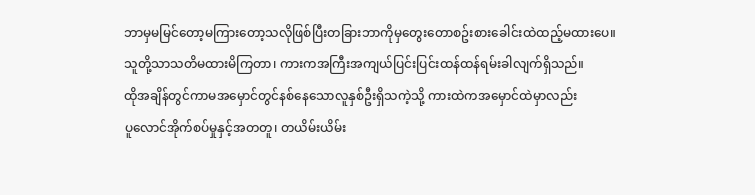ဘာမှမမြင်တော့မကြားတော့သလိုဖြစ်ပြီးတခြားဘာကိုမှတွေးတောစဥ်းစားခေါင်းထဲထည့်မထားပေ။
သူတို့သာသတိမထားမိကြတာ၊ ကားကအကြီးအကျယ်ပြင်းပြင်းထန်ထန်ရမ်းခါလျက်ရှိသည်။
ထိုအချိန်တွင်ကာမအမှောင်တွင်နစ်နေသောလူနှစ်ဦးရှိသကဲ့သို့ ကားထဲကအမှောင်ထဲမှာလည်း
ပူလောင်အိုက်စပ်မှုနှင့်အတတူ၊ တယိမ်းယိမ်း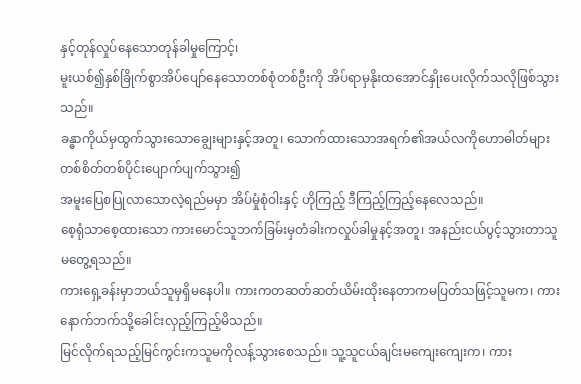နှင့်တုန်လှုပ်နေသောတုန်ခါမှုကြောင့်၊
မူးယစ်၍နှစ်ခြိုက်စွာအိပ်ပျော်နေသောတစ်စုံတစ်ဦးကို အိပ်ရာမှနိုးထအောင်နှိုးပေးလိုက်သလိုဖြစ်သွားသည်။
ခန္ဓာကိုယ်မှထွက်သွားသောချွေးများနှင့်အတူ၊ သောက်ထားသောအရက်၏အယ်လကိုဟောဓါတ်များတစ်စိတ်တစ်ပိုင်းပျောက်ပျက်သွား၍
အမူးပြေစပြုလာသောလဲ့ရည်မမှာ အိပ်မှုံစုံဝါးနှင့် ဟိုကြည့် ဒီကြည့်ကြည့်နေလေသည်။
စေ့ရုံသာစေ့ထားသော ကားမောင်သူဘက်ခြမ်းမှတံခါးကလှုပ်ခါမှုနင့်အတူ၊ အနည်းငယ်ပွင့်သွားတာသူမတွေ့ရသည်။
ကားရှေ့ခန်းမှာဘယ်သူမှရှိမနေပါ။ ကားကတဆတ်ဆတ်ယိမ်းထိုးနေတာကမပြတ်သဖြင့်သူမက၊ ကားနောက်ဘက်သို့ခေါင်းလှည့်ကြည့်မိသည်။
မြင်လိုက်ရသည့်မြင်ကွင်းကသူမကိုလန့်သွားစေသည်။ သူ့သူငယ်ချင်းမကျေးကျေးက၊ ကား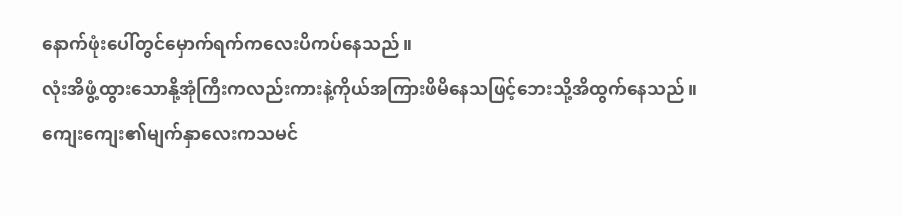နောက်ဖုံးပေါ်တွင်မှောက်ရက်ကလေးပိကပ်နေသည်။
လုံးအိဖွံ့ထွားသောနို့အုံကြီးကလည်းကားနဲ့ကိုယ်အကြားဖိမိနေသဖြင့်ဘေးသို့အိထွက်နေသည်။
ကျေးကျေး၏မျက်နှာလေးကသမင်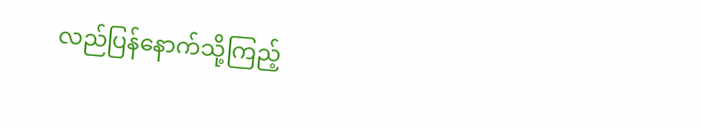လည်ပြန်နောက်သို့ကြည့်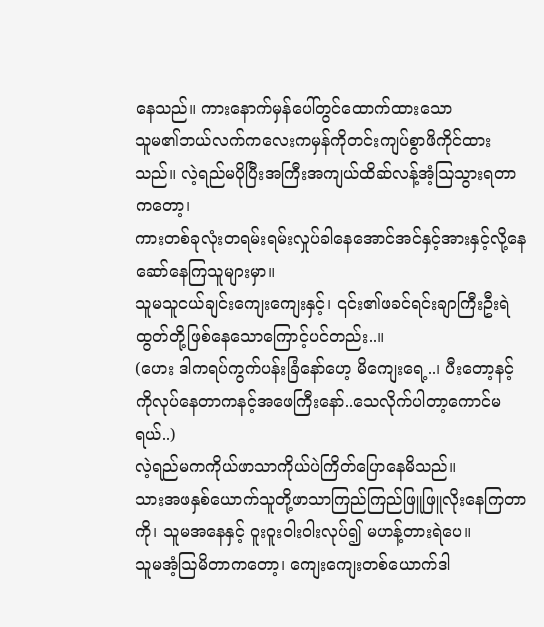နေသည်။ ကားနောက်မှန်ပေါ်တွင်ထောက်ထားသော
သူမ၏ဘယ်လက်ကလေးကမှန်ကိုတင်းကျပ်စွာဖိကိုင်ထားသည်။ လဲ့ရည်မပိုပြီးအကြီးအကျယ်ထိဆ်လန့်အံ့ဩသွားရတာကတော့၊
ကားတစ်ခုလုံးတရမ်းရမ်းလှုပ်ခါနေအောင်အင်နှင့်အားနှင့်လို့နေဆော်နေကြသူများမှာ။
သူမသူငယ်ချင်းကျေးကျေးနှင့်၊ ၎င်း၏ဖခင်ရင်းချာကြီးဦးရဲထွတ်တို့ဖြစ်နေသောကြောင့်ပင်တည်း..။
(ဟေး ဒါကရပ်ကွက်ပန်းခြံနော်ဟေ့ မိကျေးရေ့..၊ ပီးတော့နင့်ကိုလုပ်နေတာကနင့်အဖေကြီးနော်..သေလိုက်ပါတာ့ကောင်မရယ်..)
လဲ့ရည်မကကိုယ်ဖာသာကိုယ်ပဲကြိတ်ပြောနေမိသည်။
သားအဖနှစ်ယောက်သူတို့ဖာသာကြည်ကြည်ဖြူဖြူလိုးနေကြတာကို၊ သူမအနေနှင့် ဝူးဝူးဝါးဝါးလုပ်၍ မဟန့်တားရဲပေ။
သူမအံ့ဩမိတာကတော့၊ ကျေးကျေးတစ်ယောက်ဒါ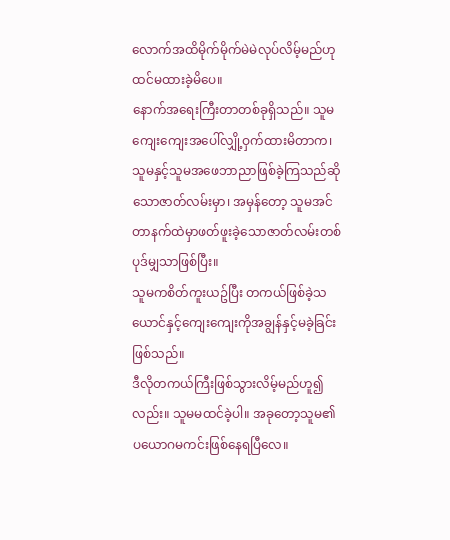လောက်အထိမိုက်မိုက်မဲမဲလုပ်လိမ့်မည်ဟုထင်မထားခဲ့မိပေ။
နောက်အရေးကြီးတာတစ်ခုရှိသည်။ သူမကျေးကျေးအပေါ်လျှို့ဝှက်ထားမိတာက၊
သူမနှင့်သူမအဖေဘာညာဖြစ်ခဲ့ကြသည်ဆိုသောဇာတ်လမ်းမှာ၊ အမှန်တော့ သူမအင်တာနက်ထဲမှာဖတ်ဖူးခဲ့သောဇာတ်လမ်းတစ်ပုဒ်မျှသာဖြစ်ပြီး။
သူမကစိတ်ကူးယဥ်ပြီး တကယ်ဖြစ်ခဲ့သယောင်နှင့်ကျေးကျေးကိုအချွန်နှင့်မခဲ့ခြင်းဖြစ်သည်။
ဒီလိုတကယ်ကြီးဖြစ်သွားလိမ့်မည်ဟူ၍လည်း။ သူမမထင်ခဲ့ပါ။ အခုတော့သူမ၏ပယောဂမကင်းဖြစ်နေရပြီလေ။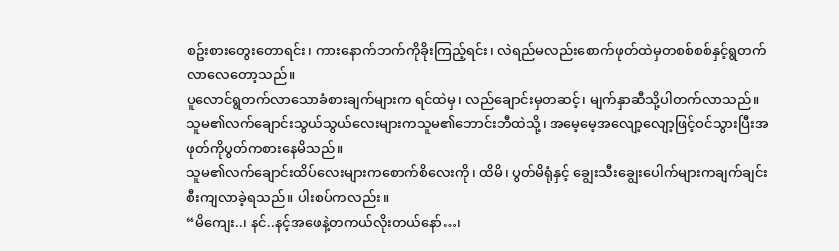စဥ်းစားတွေးတောရင်း၊ ကားနောက်ဘက်ကိုခိုးကြည့်ရင်း၊ လဲရည်မလည်းစောက်ဖုတ်ထဲမှတစစ်စစ်နှင့်ရွတက်လာလေတော့သည်။
ပူလောင်ရွတက်လာသောခံစားချက်များက ရင်ထဲမှ၊ လည်ချောင်းမှတဆင့်၊ မျက်နှာဆီသို့ပါတက်လာသည်။
သူမ၏လက်ချောင်းသွယ်သွယ်လေးများကသူမ၏ဘောင်းဘီထဲသို့၊ အမေ့မေ့အလျော့လျော့ဖြင့်ဝင်သွားပြီးအဖုတ်ကိုပွတ်ကစားနေမိသည်။
သူမ၏လက်ချောင်းထိပ်လေးများကစောက်စိလေးကို၊ ထိမိ၊ ပွတ်မိရုံနှင့် ချွေးသီးချွေးပေါက်များကချက်ချင်းစီးကျလာခဲ့ရသည်။ ပါးစပ်ကလည်း။
“မိကျေး..၊ နင်..နင့်အဖေနဲ့တကယ်လိုးတယ်နော်…၊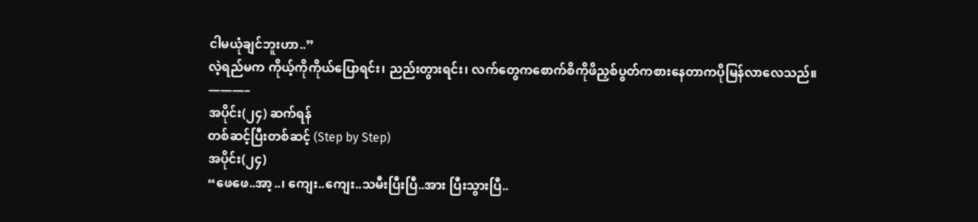ငါမယုံချင်ဘူးဟာ..”
လဲ့ရည်မက ကိုယ့်ကိုကိုယ်ပြောရင်း၊ ညည်းတွားရင်း၊ လက်တွေကစောက်စိကိုဖိညှစ်ပွတ်ကစားနေတာကပိုမြန်လာလေသည်။
———–
အပိုင်း(၂၄) ဆက်ရန်
တစ်ဆင့်ပြီးတစ်ဆင့် (Step by Step)
အပိုင်း(၂၄)
“ဖေဖေ..အာ့..၊ ကျေး..ကျေး..သမီးပြီးပြီ..အား ပြီးသွားပြီ..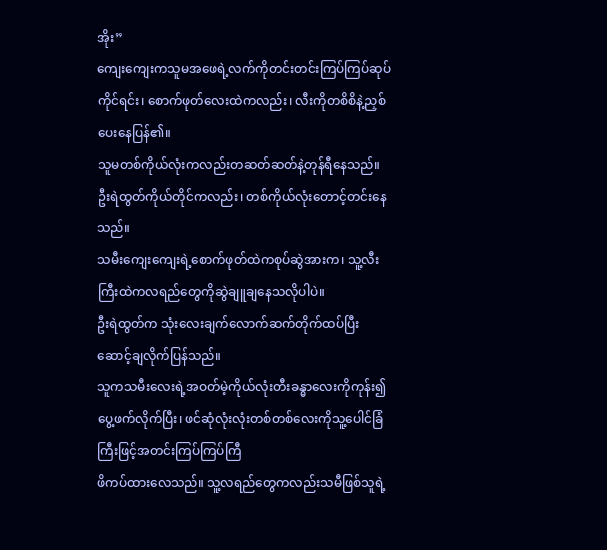အိုး”
ကျေးကျေးကသူမအဖေရဲ့လက်ကိုတင်းတင်းကြပ်ကြပ်ဆုပ်ကိုင်ရင်း၊ စောက်ဖုတ်လေးထဲကလည်း၊ လီးကိုတစိစိနဲ့ညှစ်ပေးနေပြန်၏။
သူမတစ်ကိုယ်လုံးကလည်းတဆတ်ဆတ်နဲ့တုန်ရီနေသည်။ ဦးရဲထွတ်ကိုယ်တိုင်ကလည်း၊ တစ်ကိုယ်လုံးတောင့်တင်းနေသည်။
သမီးကျေးကျေးရဲ့စောက်ဖုတ်ထဲကစုပ်ဆွဲအားက၊ သူ့လီးကြီးထဲကလရည်တွေကိုဆွဲချူချနေသလိုပါပဲ။
ဦးရဲထွတ်က သုံးလေးချက်လောက်ဆက်တိုက်ထပ်ပြီးဆောင့်ချလိုက်ပြန်သည်။
သူကသမီးလေးရဲ့အဝတ်မဲ့ကိုယ်လုံးတီးခန္ဓာလေးကိုကုန်း၍ပွေ့ဖက်လိုက်ပြီး၊ ဖင်ဆုံလုံးလုံးတစ်တစ်လေးကိုသူ့ပေါင်ခြံကြီးဖြင့်အတင်းကြပ်ကြပ်ကြီ
ဖိကပ်ထားလေသည်။ သူ့လရည်တွေကလည်းသမီဖြစ်သူရဲ့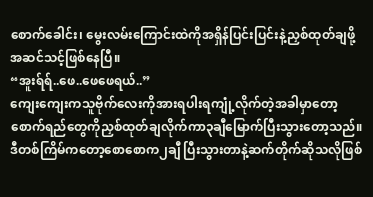စောက်ခေါင်း၊ မွေးလမ်းကြောင်းထဲကိုအရှိန်ပြင်းပြင်းနဲ့ညှစ်ထုတ်ချဖို့အဆင်သင့်ဖြစ်နေပြီ။
“အူးရ်ရ်..ဖေ..ဖေဖေရယ်..”
ကျေးကျေးကသူဗိုက်လေးကိုအားရပါးရကျုံ့လိုက်တဲ့အခါမှာတော့ စောက်ရည်တွေကိုညှစ်ထုတ်ချလိုက်ကာ၃ချီမြောက်ပြီးသွားတော့သည်။
ဒီတစ်ကြိမ်ကတော့စောစောက၂ချီ ပြီးသွားတာနဲ့ဆက်တိုက်ဆိုသလိုဖြစ်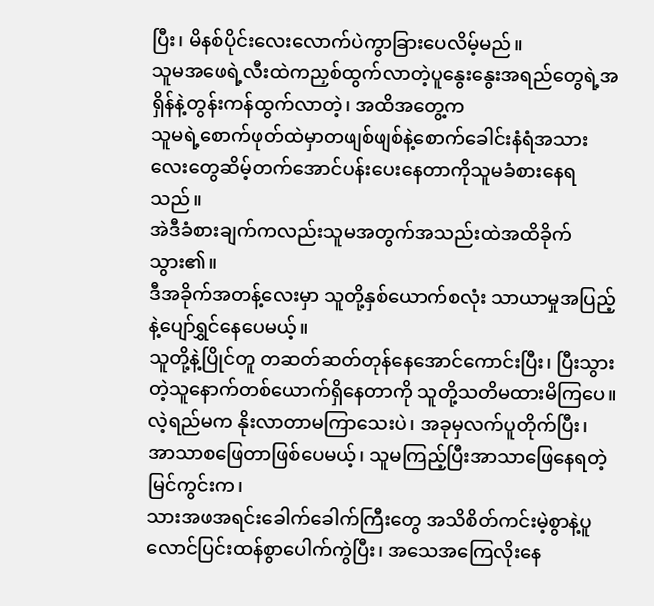ပြီး၊ မိနစ်ပိုင်းလေးလောက်ပဲကွာခြားပေလိမ့်မည်။
သူမအဖေရဲ့လီးထဲကညှစ်ထွက်လာတဲ့ပူနွေးနွေးအရည်တွေရဲ့အရှိန်နဲ့တွန်းကန်ထွက်လာတဲ့၊ အထိအတွေ့က
သူမရဲ့စောက်ဖုတ်ထဲမှာတဖျစ်ဖျစ်နဲ့စောက်ခေါင်းနံရံအသားလေးတွေဆိမ့်တက်အောင်ပန်းပေးနေတာကိုသူမခံစားနေရသည်။
အဲဒီခံစားချက်ကလည်းသူမအတွက်အသည်းထဲအထိခိုက်သွား၏။
ဒီအခိုက်အတန့်လေးမှာ သူတို့နှစ်ယောက်စလုံး သာယာမှုအပြည့်နဲ့ပျော်ရွှင်နေပေမယ့်။
သူတို့နဲ့ပြိုင်တူ တဆတ်ဆတ်တုန်နေအောင်ကောင်းပြီး၊ ပြီးသွားတဲ့သူနောက်တစ်ယောက်ရှိနေတာကို သူတို့သတိမထားမိကြပေ။
လဲ့ရည်မက နိုးလာတာမကြာသေးပဲ၊ အခုမှလက်ပူတိုက်ပြီး၊ အာသာစဖြေတာဖြစ်ပေမယ့်၊ သူမကြည့်ပြီးအာသာဖြေနေရတဲ့မြင်ကွင်းက၊
သားအဖအရင်းခေါက်ခေါက်ကြီးတွေ အသိစိတ်ကင်းမဲ့စွာနဲ့ပူလောင်ပြင်းထန်စွာပေါက်ကွဲပြီး၊ အသေအကြေလိုးနေ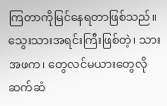ကြတာကိုမြင်နေရတာဖြစ်သည်။
သွေးသားအရင်းကြီးဖြစ်တဲ့၊ သားအဖက၊ တွေလင်မယားတွေလိုဆက်ဆံ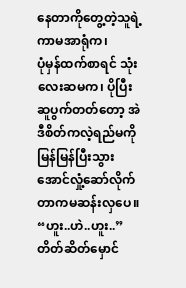နေတာကိုတွေ့တဲ့သူရဲ့ကာမအာရုံက၊
ပုံမှန်ထက်စာရင် သုံးလေးဆမက၊ ပိုပြီးဆူပွက်တတ်တော့ အဲဒီစိတ်ကလဲ့ရည်မကိုမြန်မြန်ပြီးသွားအောင်လှုံ့ဆော်လိုက်တာကမဆန်းလှပေ။
“ဟူး..ဟဲ..ဟူး..”
တိတ်ဆိတ်မှောင်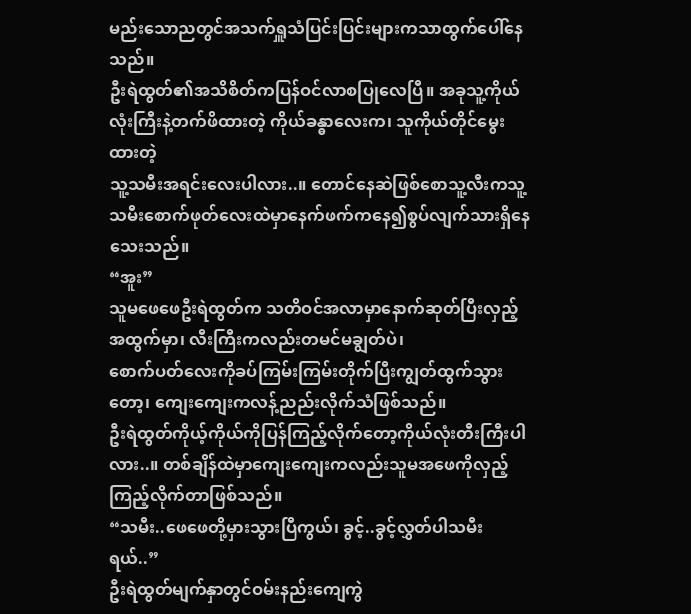မည်းသောညတွင်အသက်ရှူသံပြင်းပြင်းများကသာထွက်ပေါ်နေသည်။
ဦးရဲထွတ်၏အသိစိတ်ကပြန်ဝင်လာစပြုလေပြီ။ အခုသူ့ကိုယ်လုံးကြီးနဲ့တက်ဖိထားတဲ့ ကိုယ်ခန္ဓာလေးက၊ သူကိုယ်တိုင်မွေးထားတဲ့
သူ့သမီးအရင်းလေးပါလား..။ တောင်နေဆဲဖြစ်စောသူ့လီးကသူ့သမီးစောက်ဖုတ်လေးထဲမှာနေက်ဖက်ကနေ၍စွပ်လျက်သားရှိနေသေးသည်။
“အူး”
သူမဖေဖေဦးရဲထွတ်က သတိဝင်အလာမှာနောက်ဆုတ်ပြီးလှည့်အထွက်မှာ၊ လီးကြီးကလည်းတမင်မချွတ်ပဲ၊
စောက်ပတ်လေးကိုခပ်ကြမ်းကြမ်းတိုက်ပြီးကျွတ်ထွက်သွားတော့၊ ကျေးကျေးကလန့်ညည်းလိုက်သံဖြစ်သည်။
ဦးရဲထွတ်ကိုယ့်ကိုယ်ကိုပြန်ကြည့်လိုက်တော့ကိုယ်လုံးတီးကြီးပါလား..။ တစ်ချိန်ထဲမှာကျေးကျေးကလည်းသူမအဖေကိုလှည့်ကြည့်လိုက်တာဖြစ်သည်။
“သမီး..ဖေဖေတို့မှားသွားပြီကွယ်၊ ခွင့်..ခွင့်လွှတ်ပါသမီးရယ်..”
ဦးရဲထွတ်မျက်နှာတွင်ဝမ်းနည်းကျေကွဲ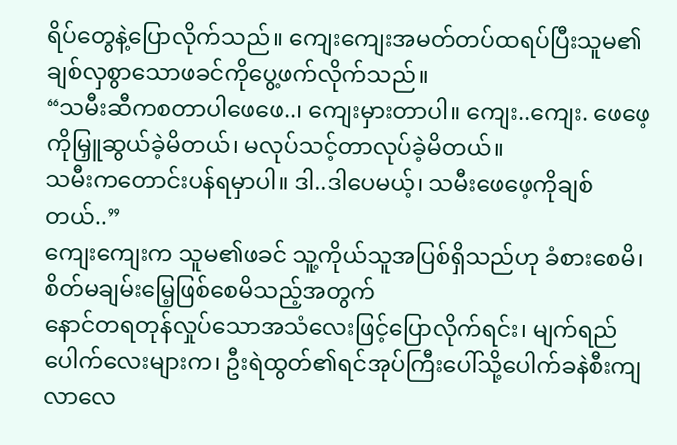ရိပ်တွေနဲ့ပြောလိုက်သည်။ ကျေးကျေးအမတ်တပ်ထရပ်ပြီးသူမ၏ချစ်လှစွာသောဖခင်ကိုပွေ့ဖက်လိုက်သည်။
“သမီးဆီကစတာပါဖေဖေ..၊ ကျေးမှားတာပါ။ ကျေး..ကျေး. ဖေဖေ့ကိုမြှူဆွယ်ခဲ့မိတယ်၊ မလုပ်သင့်တာလုပ်ခဲ့မိတယ်။
သမီးကတောင်းပန်ရမှာပါ။ ဒါ..ဒါပေမယ့်၊ သမီးဖေဖေ့ကိုချစ်တယ်..”
ကျေးကျေးက သူမ၏ဖခင် သူ့ကိုယ်သူအပြစ်ရှိသည်ဟု ခံစားစေမိ၊ စိတ်မချမ်းမြေ့ဖြစ်စေမိသည့်အတွက်
နောင်တရတုန်လှုပ်သောအသံလေးဖြင့်ပြောလိုက်ရင်း၊ မျက်ရည်ပေါက်လေးများက၊ ဦးရဲထွတ်၏ရင်အုပ်ကြီးပေါ်သို့ပေါက်ခနဲစီးကျလာလေ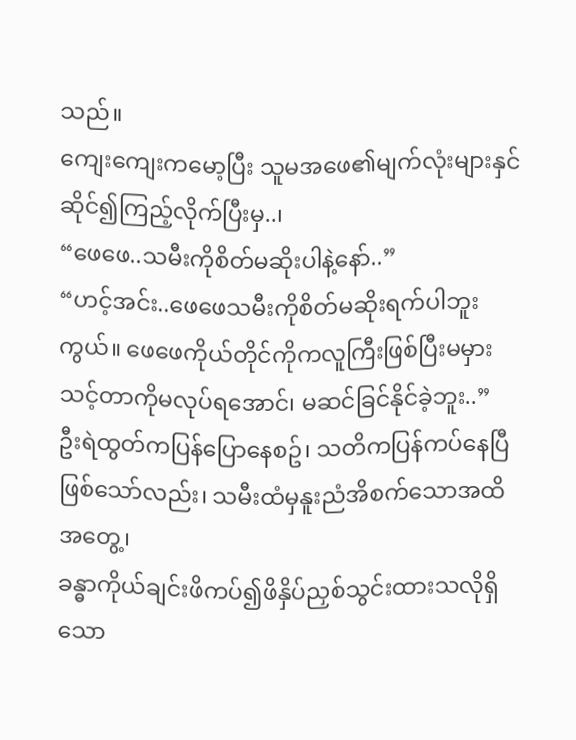သည်။
ကျေးကျေးကမော့ပြီး သူမအဖေ၏မျက်လုံးများနှင်ဆိုင်၍ကြည့်လိုက်ပြီးမှ..၊
“ဖေဖေ..သမီးကိုစိတ်မဆိုးပါနဲ့နော်..”
“ဟင့်အင်း..ဖေဖေသမီးကိုစိတ်မဆိုးရက်ပါဘူးကွယ်။ ဖေဖေကိုယ်တိုင်ကိုကလူကြီးဖြစ်ပြီးမမှားသင့်တာကိုမလုပ်ရအောင်၊ မဆင်ခြင်နိုင်ခဲ့ဘူး..”
ဦးရဲထွတ်ကပြန်ပြောနေစဥ်၊ သတိကပြန်ကပ်နေပြီဖြစ်သော်လည်း၊ သမီးထံမှနူးညံအိစက်သောအထိအတွေ့၊
ခန္ဓာကိုယ်ချင်းဖိကပ်၍ဖိနှိပ်ညှစ်သွင်းထားသလိုရှိသော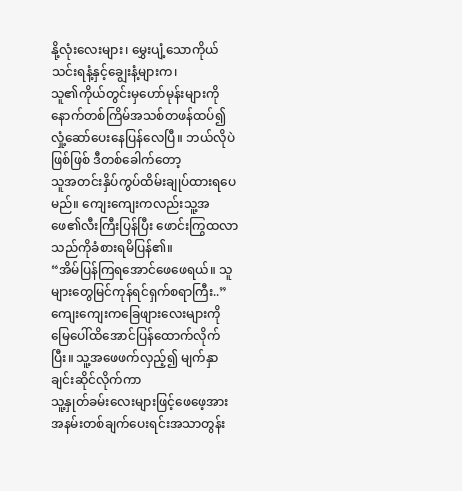နို့လုံးလေးများ၊ မွှေးပျံ့သောကိုယ်သင်းရနံ့နှင့်ချွေးနံ့များက၊
သူ၏ကိုယ်တွင်းမှဟော်မုန်းများကိုနောက်တစ်ကြိမ်အသစ်တဖန်ထပ်၍လှုံ့ဆော်ပေးနေပြန်လေပြီ။ ဘယ်လိုပဲဖြစ်ဖြစ် ဒီတစ်ခေါက်တော့
သူအတင်းနှိပ်ကွပ်ထိမ်းချုပ်ထားရပေမည်။ ကျေးကျေးကလည်းသူ့အဖေ၏လီးကြီးပြန်ပြီး ဖောင်းကြွထလာသည်ကိုခံစားရမိပြန်၏။
“အိမ်ပြန်ကြရအောင်ဖေဖေရယ်။ သူများတွေမြင်ကုန်ရင်ရှက်စရာကြီး..”
ကျေးကျေးကခြေဖျားလေးများကိုမြေပေါ်ထိအောင်ပြန်ထောက်လိုက်ပြီး။ သူ့အဖေဖက်လှည့်၍ မျက်နှာချင်းဆိုင်လိုက်ကာ
သူ့နှုတ်ခမ်းလေးများဖြင့်ဖေဖေ့အားအနမ်းတစ်ချက်ပေးရင်းအသာတွန်း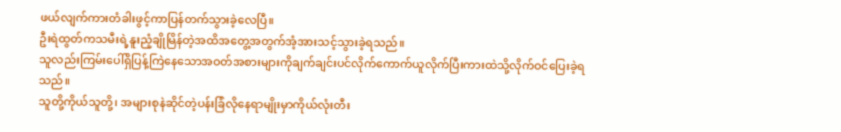ဖယ်လျက်ကားတံခါးဖွင့်ကာပြန်တက်သွားခဲ့လေပြီ။
ဦးရဲထွတ်ကသမီးရဲ့နူးညံ့ချိုမြိန်တဲ့အထိအတွေ့အတွက်အံ့အားသင့်သွားခဲ့ရသည်။
သူလည်းကြမ်းပေါ်ရှိပြန့်ကြဲနေသောအဝတ်အစားများကိုချက်ချင်းပင်လိုက်ကောက်ယူလိုက်ပြီးကားထဲသို့လိုက်ဝင်ပြေးခဲ့ရသည်။
သူတို့ကိုယ်သူတို့၊ အများစုနဲဆိုင်တဲ့ပန်းခြံလိုနေရာမျိုးမှာကိုယ်လုံးတီး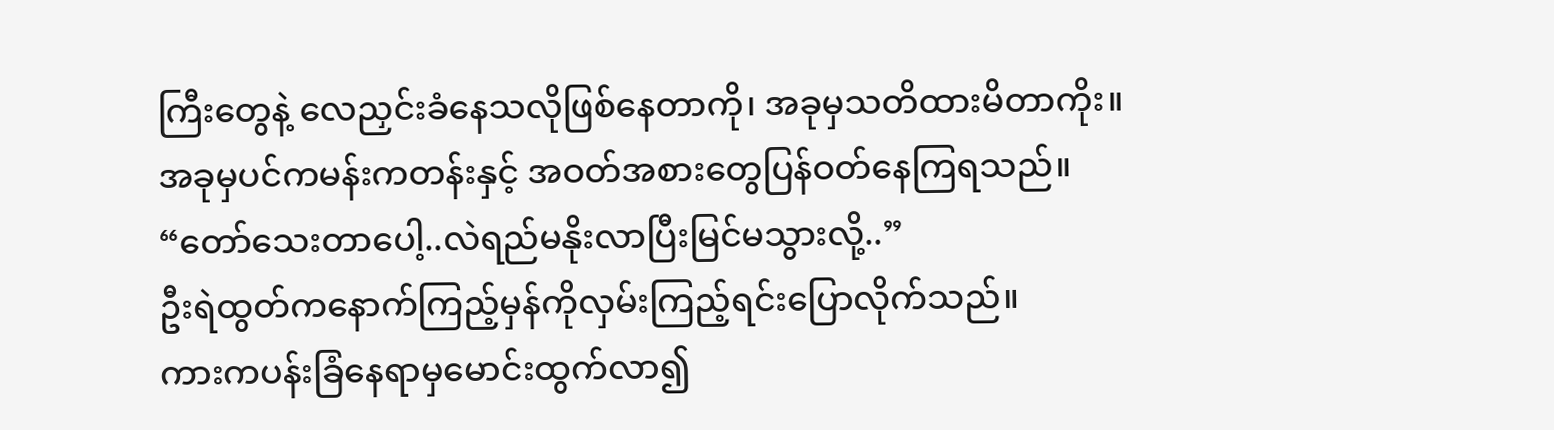ကြီးတွေနဲ့ လေညှင်းခံနေသလိုဖြစ်နေတာကို၊ အခုမှသတိထားမိတာကိုး။
အခုမှပင်ကမန်းကတန်းနှင့် အဝတ်အစားတွေပြန်ဝတ်နေကြရသည်။
“တော်သေးတာပေါ့..လဲရည်မနိုးလာပြီးမြင်မသွားလို့..”
ဦးရဲထွတ်ကနောက်ကြည့်မှန်ကိုလှမ်းကြည့်ရင်းပြောလိုက်သည်။
ကားကပန်းခြံနေရာမှမောင်းထွက်လာ၍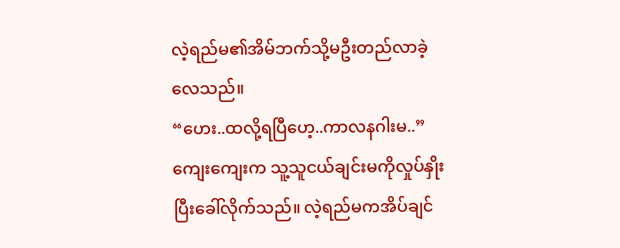လဲ့ရည်မ၏အိမ်ဘက်သို့မဦးတည်လာခဲ့လေသည်။
“ဟေး..ထလို့ရပြီဟေ့..ကာလနဂါးမ..”
ကျေးကျေးက သူ့သူငယ်ချင်းမကိုလှုပ်နှိုးပြီးခေါ်လိုက်သည်။ လဲ့ရည်မကအိပ်ချင်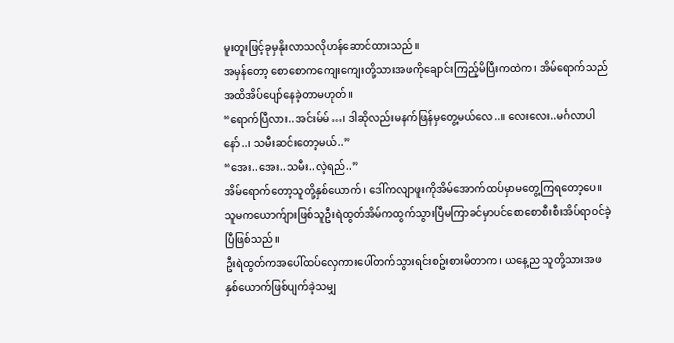မူးတူးဖြင့်ခုမှနိုးလာသလိုဟန်ဆောင်ထားသည်။
အမှန်တော့ စောစောကကျေးကျေးတို့သားအဖကိုချောင်းကြည့်မိပြီးကထဲက၊ အိမ်ရောက်သည်အထိအိပ်ပျော်နေခဲ့တာမဟုတ်။
“ရောက်ပြီလား..အင်းမ်မ်…၊ ဒါဆိုလည်းမနက်ဖြန်မှတွေ့မယ်လေ..။ လေးလေး..မင်္ဂလာပါနော်..၊ သမီးဆင်းတော့မယ်..”
“အေး..အေး..သမီး..လဲ့ရည်..”
အိမ်ရောက်တော့သူတို့နှစ်ယောက်၊ ဒေါ်ကလျာဖူးကိုအိမ်အောက်ထပ်မှာမတွေ့ကြရတော့ပေ။
သူမကယောက်ျားဖြစ်သူဦးရဲထွတ်အိမ်ကထွက်သွားပြီမကြာခင်မှာပင်စောစောစီးစီးအိပ်ရာဝင်ခဲ့ပြီဖြစ်သည်။
ဦးရဲထွတ်ကအပေါ်ထပ်လှေကားပေါ်တက်သွားရင်းစဥ်းစားမိတာက၊ ယနေ့ည သူတို့သားအဖနှစ်ယောက်ဖြစ်ပျက်ခဲ့သမျှ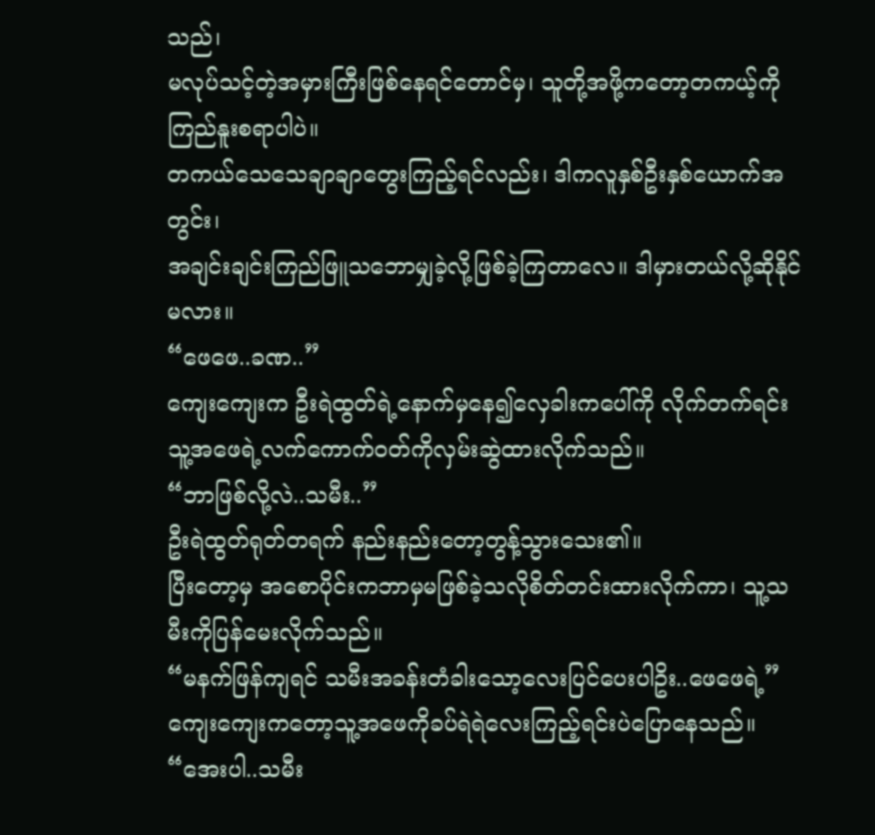သည်၊
မလုပ်သင့်တဲ့အမှားကြီးဖြစ်နေရင်တောင်မှ၊ သူတို့အဖို့ကတော့တကယ့်ကိုကြည်နူးစရာပါပဲ။
တကယ်သေသေချာချာတွေးကြည့်ရင်လည်း၊ ဒါကလူနှစ်ဦးနှစ်ယောက်အတွင်း၊
အချင်းချင်းကြည်ဖြူသဘောမျှခဲ့လို့ဖြစ်ခဲ့ကြတာလေ။ ဒါမှားတယ်လို့ဆိုနိုင်မလား။
“ဖေဖေ..ခဏ..”
ကျေးကျေးက ဦးရဲထွတ်ရဲ့နောက်မှနေ၍လှေခါးကပေါ်ကို လိုက်တက်ရင်း သူ့အဖေရဲ့လက်ကောက်ဝတ်ကိုလှမ်းဆွဲထားလိုက်သည်။
“ဘာဖြစ်လို့လဲ..သမီး..”
ဦးရဲထွတ်ရုတ်တရက် နည်းနည်းတော့တွန့်သွားသေး၏။
ပြီးတော့မှ အစောပိုင်းကဘာမှမဖြစ်ခဲ့သလိုစိတ်တင်းထားလိုက်ကာ၊ သူ့သမီးကိုပြန်မေးလိုက်သည်။
“မနက်ဖြန်ကျရင် သမီးအခန်းတံခါးသော့လေးပြင်ပေးပါဥိး..ဖေဖေရဲ့”
ကျေးကျေးကတော့သူ့အဖေကိုခပ်ရဲရဲလေးကြည့်ရင်းပဲပြောနေသည်။
“အေးပါ..သမီး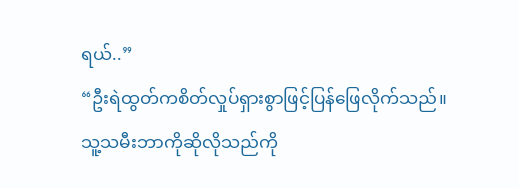ရယ်..”
“ဦးရဲထွတ်ကစိတ်လှုပ်ရှားစွာဖြင့်ပြန်ဖြေလိုက်သည်။
သူ့သမီးဘာကိုဆိုလိုသည်ကို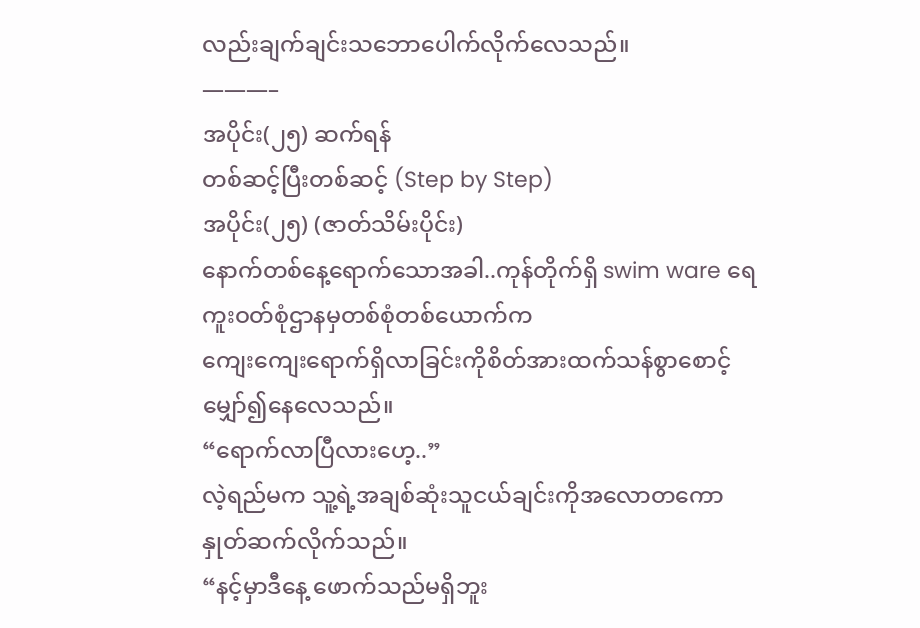လည်းချက်ချင်းသဘောပေါက်လိုက်လေသည်။
———–
အပိုင်း(၂၅) ဆက်ရန်
တစ်ဆင့်ပြီးတစ်ဆင့် (Step by Step)
အပိုင်း(၂၅) (ဇာတ်သိမ်းပိုင်း)
နောက်တစ်နေ့ရောက်သောအခါ..ကုန်တိုက်ရှိ swim ware ရေကူးဝတ်စုံဌာနမှတစ်စုံတစ်ယောက်က
ကျေးကျေးရောက်ရှိလာခြင်းကိုစိတ်အားထက်သန်စွာစောင့်မျှော်၍နေလေသည်။
“ရောက်လာပြီလားဟေ့..”
လဲ့ရည်မက သူ့ရဲ့အချစ်ဆုံးသူငယ်ချင်းကိုအလောတကောနှုတ်ဆက်လိုက်သည်။
“နင့်မှာဒီနေ့ ဖောက်သည်မရှိဘူး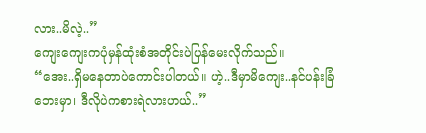လား..မိလဲ့..”
ကျေးကျေးကပုံမှန်ထုံးစံအတိုင်းပဲပြန်မေးလိုက်သည်။
“အေး..ရှိမနေတာပဲကောင်းပါတယ်။ ဟဲ့..ဒီမှာမိကျေး..နင်ပန်းခြံဘေးမှာ၊ ဒီလိုပဲကစားရဲလားဟယ်..”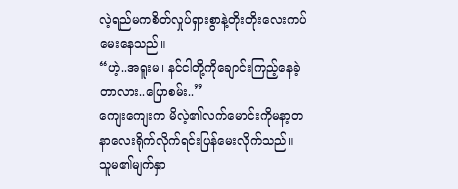လဲ့ရည်မကစိတ်လှုပ်ရှားစွာနဲ့တိုးတိုးလေးကပ်မေးနေသည်။
“ဟဲ့..အရူးမ၊ နင်ငါတို့ကိုချောင်းကြည့်နေခဲ့တာလား..ပြောစမ်း..”
ကျေးကျေးက မိလဲ့၏လက်မောင်းကိုမနာ့တနာလေးရိုက်လိုက်ရင်းပြန်မေးလိုက်သည်။
သူမ၏မျက်နှာ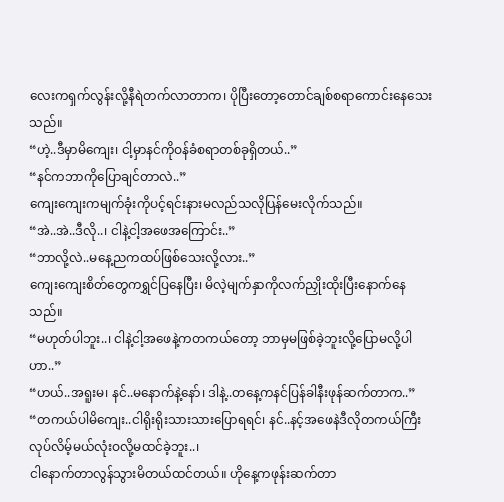လေးကရှက်လွန်းလို့နီရဲတက်လာတာက၊ ပိုပြီးတော့တောင်ချစ်စရာကောင်းနေသေးသည်။
“ဟဲ့..ဒီမှာမိကျေး၊ ငါ့မှာနင်ကိုဝန်ခံစရာတစ်ခုရှိတယ်..”
“နင်ကဘာကိုပြောချင်တာလဲ..”
ကျေးကျေးကမျက်ခုံးကိုပင့်ရင်းနားမလည်သလိုပြန်မေးလိုက်သည်။
“အဲ..အဲ..ဒီလို..၊ ငါနဲ့ငါ့အဖေအကြောင်း..”
“ဘာလို့လဲ..မနေ့ညကထပ်ဖြစ်သေးလို့လား..”
ကျေးကျေးစိတ်တွေကရွှင်ပြနေပြီး၊ မိလဲ့မျက်နှာကိုလက်ညှိုးထိုးပြီးနောက်နေသည်။
“မဟုတ်ပါဘူး..၊ ငါနဲ့ငါ့အဖေနဲ့ကတကယ်တော့ ဘာမှမဖြစ်ခဲ့ဘူးလို့ပြောမလို့ပါဟာ..”
“ဟယ်..အရူးမ၊ နင်..မနောက်နဲ့နော်၊ ဒါနဲ့..တနေ့ကနင်ပြန်ခါနီးဖုန်ဆက်တာက..”
“တကယ်ပါမိကျေး..ငါရိုးရိုးသားသားပြောရရင်၊ နင်..နင့်အဖေနဲဒီလိုတကယ်ကြီးလုပ်လိမ့်မယ်လုံးဝလို့မထင်ခဲ့ဘူး..၊
ငါနောက်တာလွန်သွားမိတယ်ထင်တယ်။ ဟိုနေ့ကဖုန်းဆက်တာ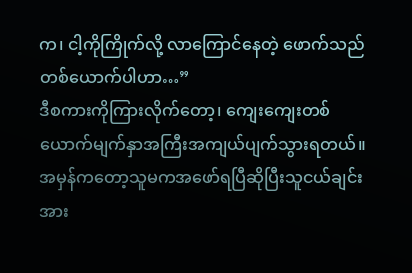က၊ ငါ့ကိုကြိုက်လို့ လာကြောင်နေတဲ့ ဖောက်သည်တစ်ယောက်ပါဟာ…”
ဒီစကားကိုကြားလိုက်တော့၊ ကျေးကျေးတစ်ယောက်မျက်နှာအကြီးအကျယ်ပျက်သွားရတယ်။
အမှန်ကတော့သူမကအဖော်ရပြီဆိုပြီးသူငယ်ချင်းအား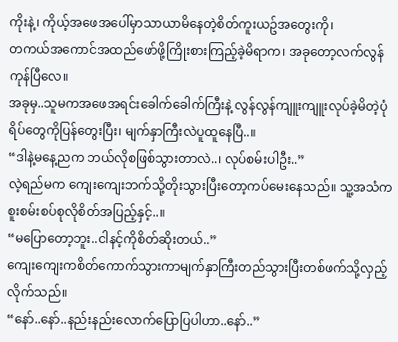ကိုးနဲ့၊ ကိုယ့်အဖေအပေါ်မှာသာယာမိနေတဲ့စိတ်ကူးယဥ်အတွေးကို၊
တကယ်အကောင်အထည်ဖော်ဖို့ကြိုးစားကြည့်ခဲ့မိရာက၊ အခုတော့လက်လွန်ကုန်ပြီလေ။
အခုမှ..သူမကအဖေအရင်းခေါက်ခေါက်ကြီးနဲ့ လွန်လွန်ကျူးကျူးလုပ်ခဲ့မိတဲ့ပုံရိပ်တွေကိုပြန်တွေးပြီး၊ မျက်နှာကြီးလဲပူထူနေပြီ..။
“ဒါနဲ့မနေ့ညက ဘယ်လိုစဖြစ်သွားတာလဲ..၊ လုပ်စမ်းပါဦး..”
လဲ့ရည်မက ကျေးကျေးဘက်သို့တိုးသွားပြီးတော့ကပ်မေးနေသည်။ သူ့အသံကစူးစမ်းစပ်စုလိုစိတ်အပြည့်နှင့်..။
“မပြောတော့ဘူး..ငါနင့်ကိုစိတ်ဆိုးတယ်..”
ကျေးကျေးကစိတ်ကောက်သွားကာမျက်နှာကြီးတည်သွားပြီးတစ်ဖက်သို့လှည့်လိုက်သည်။
“နော်..နော်..နည်းနည်းလောက်ပြောပြပါဟာ..နော်..”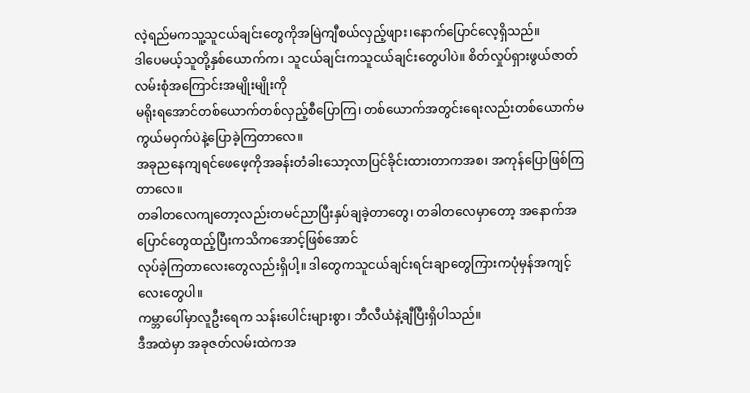လဲ့ရည်မကသူ့သူငယ်ချင်းတွေကိုအမြဲကျီစယ်လှည့်ဖျား၊နောက်ပြောင်လေ့ရှိသည်။
ဒါပေမယ့်သူတို့နှစ်ယောက်က၊ သူငယ်ချင်းကသူငယ်ချင်းတွေပါပဲ။ စိတ်လှုပ်ရှားဖွယ်ဇာတ်လမ်းစုံအကြောင်းအမျိုးမျိုးကို
မရိုးရအောင်တစ်ယောက်တစ်လှည့်စီပြောကြ၊ တစ်ယောက်အတွင်းရေးလည်းတစ်ယောက်မကွယ်မဝှက်ပဲနဲ့ပြောခဲ့ကြတာလေ။
အခုညနေကျရင်ဖေဖေ့ကိုအခန်းတံခါးသော့လာပြင်ခိုင်းထားတာကအစ၊ အကုန်ပြောဖြစ်ကြတာလေ။
တခါတလေကျတော့လည်းတမင်ညာပြီးနှပ်ချခဲ့တာတွေ၊ တခါတလေမှာတော့ အနောက်အပြောင်တွေထည့်ပြီးကသိကအောင့်ဖြစ်အောင်
လုပ်ခဲ့ကြတာလေးတွေလည်းရှိပါ့။ ဒါတွေကသူငယ်ချင်းရင်းချာတွေကြားကပုံမှန်အကျင့်လေးတွေပါ။
ကမ္ဘာပေါ်မှာလူဦးရေက သန်းပေါင်းများစွာ၊ ဘီလီယံနဲ့ချီပြီးရှိပါသည်။
ဒီအထဲမှာ အခုဇတ်လမ်းထဲကအ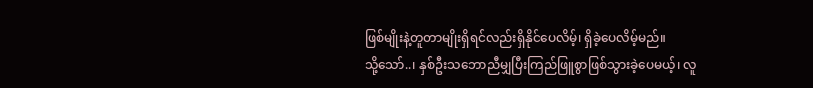ဖြစ်မျိုးနဲ့တူတာမျိုးရှိရင်လည်းရှိနိုင်ပေလိမ့်၊ ရှိခဲ့ပေလိမ့်မည်။
သို့သော်..၊ နှစ်ဦးသဘောညီမျှပြီးကြည်ဖြူစွာဖြစ်သွားခဲ့ပေမယ့်၊ လူ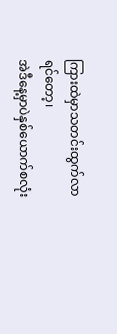ကြားထဲမှာသတင်းထွက်လာရင်တော့၊
အဲဒီနေ့မှာပဲနှစ်ယောက်စလုံး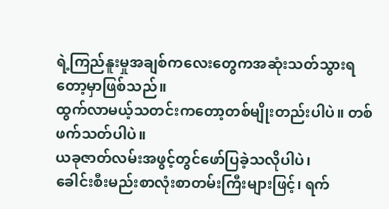ရဲ့ကြည်နူးမှုအချစ်ကလေးတွေကအဆုံးသတ်သွားရတော့မှာဖြစ်သည်။
ထွက်လာမယ့်သတင်းကတော့တစ်မျိုးတည်းပါပဲ။ တစ်ဖက်သတ်ပါပဲ။
ယခုဇာတ်လမ်းအဖွင့်တွင်ဖော်ပြခဲ့သလိုပါပဲ၊
ခေါင်းစီးမည်းစာလုံးစာတမ်းကြီးများဖြင့်၊ ရက်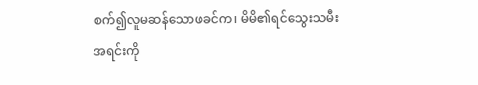စက်၍လူမဆန်သောဖခင်က၊ မိမိ၏ရင်သွေးသမီးအရင်းကို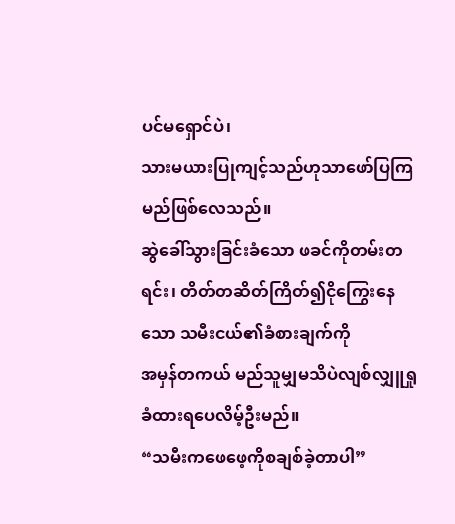ပင်မရှောင်ပဲ၊
သားမယားပြုကျင့်သည်ဟုသာဖော်ပြကြမည်ဖြစ်လေသည်။
ဆွဲခေါ်သွားခြင်းခံသော ဖခင်ကိုတမ်းတရင်း၊ တိတ်တဆိတ်ကြိတ်၍ငိုကြွေးနေသော သမီးငယ်၏ခံစားချက်ကို
အမှန်တကယ် မည်သူမျှမသိပဲလျစ်လျှူရှုခံထားရပေလိမ့်ဦးမည်။
“သမီးကဖေဖေ့ကိုစချစ်ခဲ့တာပါ”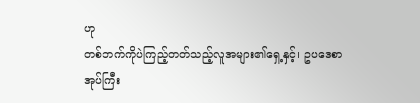ဟု
တစ်ဘက်ကိုပဲကြည့်တတ်သည့်လူအများ၏ရှေ့နှင့်၊ ဥပဒေစာအုပ်ကြီး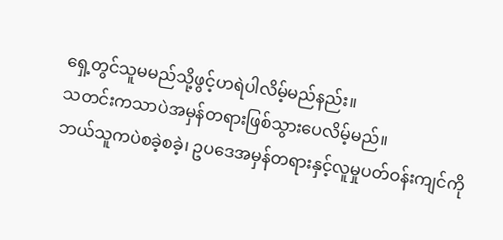ရှေ့တွင်သူမမည်သို့ဖွင့်ဟရဲပါလိမ့်မည်နည်း။
သတင်းကသာပဲအမှန်တရားဖြစ်သွားပေလိမ့်မည်။
ဘယ်သူကပဲစခဲ့စခဲ့၊ ဥပဒေအမှန်တရားနှင့်လူမှုပတ်ဝန်းကျင်ကို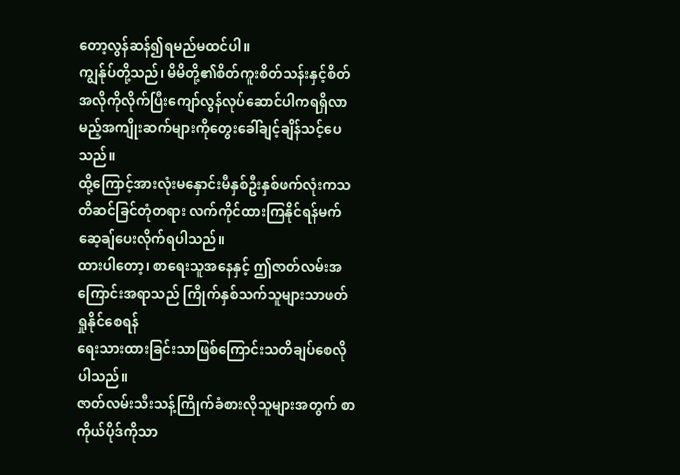တော့လွန်ဆန်၍ရမည်မထင်ပါ။
ကျွန်ုပ်တို့သည်၊ မိမိတို့၏စိတ်ကူးစိတ်သန်းနှင့်စိတ်အလိုကိုလိုက်ပြီးကျော်လွန်လုပ်ဆောင်ပါကရရှိလာမည့်အကျိုးဆက်များကိုတွေးခေါ်ချင့်ချိန်သင့်ပေသည်။
ထို့ကြောင့်အားလုံးမနှောင်းမီနှစ်ဦးနှစ်ဖက်လုံးကသတိဆင်ခြင်တုံတရား လက်ကိုင်ထားကြနိုင်ရန်မက်ဆေ့ချ်ပေးလိုက်ရပါသည်။
ထားပါတော့၊ စာရေးသူအနေနှင့် ဤဇာတ်လမ်းအကြောင်းအရာသည် ကြိုက်နှစ်သက်သူများသာဖတ်ရှုနိုင်စေရန်
ရေးသားထားခြင်းသာဖြစ်ကြောင်းသတိချပ်စေလိုပါသည်။
ဇာတ်လမ်းသီးသန့်ကြိုက်ခံစားလိုသူများအတွက် စာကိုယ်ပိုဒ်ကိုသာ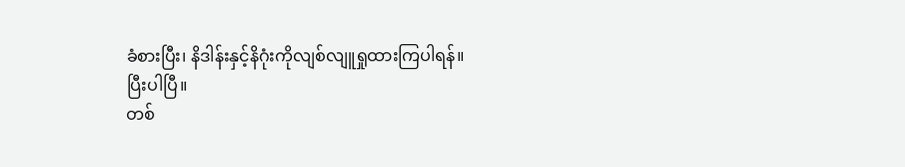ခံစားပြီး၊ နိဒါန်းနှင့်နိဂုံးကိုလျစ်လျူရှုထားကြပါရန်။
ပြီးပါပြီ။
တစ်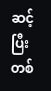ဆင့်ပြီးတစ်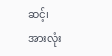ဆင့်၊
အားလုံး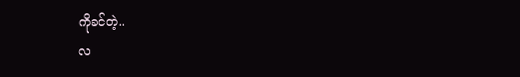ကိုခင်တဲ့..
လ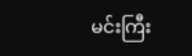မင်းကြီး